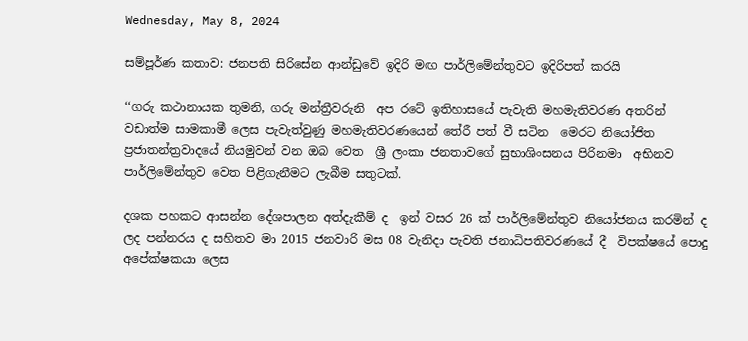Wednesday, May 8, 2024

සම්පූර්ණ කතාව: ජනපති සිරිසේන ආන්ඩුවේ ඉදිරි මඟ පාර්ලිමේන්තුවට ඉදිරිපත් කරයි

‘‘ගරු කථානායක තුමනි, ගරු මන්ත්‍රීවරුනි  අප රටේ ඉතිහාසයේ පැවැති මහමැතිවරණ අතරින් වඩාත්ම සාමකාමී ලෙස පැවැත්වුණු මහමැතිවරණයෙන් තේරී පත් වී සටින  මෙරට නියෝජිත ප්‍රජාතන්ත්‍රවාදයේ නියමුවන් වන ඔබ වෙත  ශ්‍රී ලංකා ජනතාවගේ සුභාශිංසනය පිරිනමා  අභිනව පාර්ලිමේන්තුව වෙත පිළිගැනීමට ලැබීම සතුටක්.

දශක පහකට ආසන්න දේශපාලන අත්දැකීම් ද  ඉන් වසර 26 ක් පාර්ලිමේන්තුව නියෝජනය කරමින් ද ලද පන්නරය ද සහිතව මා 2015 ජනවාරි මස 08 වැනිදා පැවති ජනාධිපතිවරණයේ දී  විපක්ෂයේ පොදු අපේක්ෂකයා ලෙස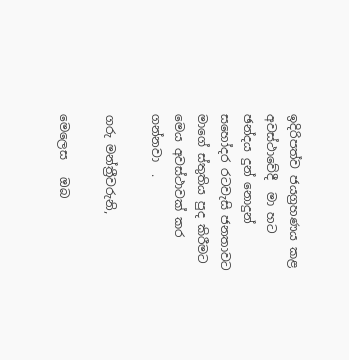ඉදිරිපත්ව ජයග්‍රහණය කළ අවස්ථාවේදී  මා හට  ඡන්දය දුන් නොදුන් සහෝදර රටවැසි ජනතාවට මාගේ ස්තුතිය පුද කිරීමට මෙය අවස්ථාවක් කර ගන්නවා  .

ගරු මන්ත්‍රීවරුනි,

මෙලෙස   ඔබ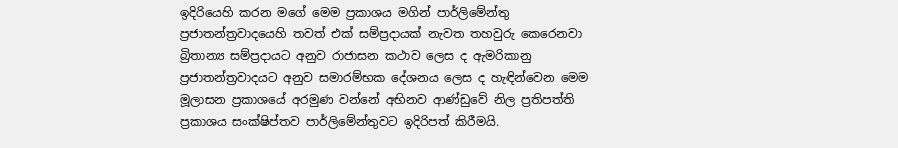ඉදිරියෙහි කරන මගේ මෙම ප්‍රකාශය මගින් පාර්ලිමේන්තු ප්‍රජාතන්ත්‍රවාදයෙහි තවත් එක් සම්ප්‍රදායක් නැවත තහවුරු කෙරෙනවා     බ්‍රිතාන්‍ය සම්ප්‍රදායට අනුව රාජාසන කථාව ලෙස ද ඇමරිකානු ප්‍රජාතන්ත්‍රවාදයට අනුව සමාරම්භක දේශනය ලෙස ද හැඳින්වෙන මෙම මූලාසන ප්‍රකාශයේ අරමුණ වන්නේ අභිනව ආණ්ඩුවේ නිල ප්‍රතිපත්ති ප්‍රකාශය සංක්ෂිප්තව පාර්ලිමේන්තුවට ඉදිරිපත් කිරීමයි.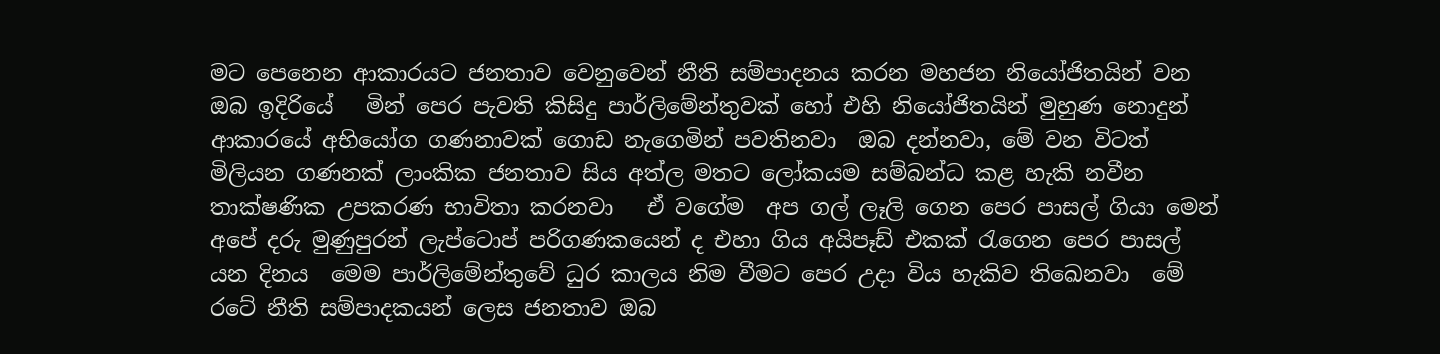මට පෙනෙන ආකාරයට ජනතාව වෙනුවෙන් නීති සම්පාදනය කරන මහජන නියෝජිතයින් වන ඔබ ඉදිරියේ   මින් පෙර පැවති කිසිදු පාර්ලිමේන්තුවක් හෝ එහි නියෝජිතයින් මුහුණ නොදුන් ආකාරයේ අභියෝග ගණනාවක් ගොඩ නැගෙමින් පවතිනවා  ඔබ දන්නවා, මේ වන විටත්  මිලියන ගණනක් ලාංකික ජනතාව සිය අත්ල මතට ලෝකයම සම්බන්ධ කළ හැකි නවීන තාක්ෂණික උපකරණ භාවිතා කරනවා   ඒ වගේම  අප ගල් ලෑලි ගෙන පෙර පාසල් ගියා මෙන්   අපේ දරු මුණුපුරන් ලැප්ටොප් පරිගණකයෙන් ද එහා ගිය අයිපෑඩ් එකක් රැගෙන පෙර පාසල්  යන දිනය  මෙම පාර්ලිමේන්තුවේ ධුර කාලය නිම වීමට පෙර උදා විය හැකිව තිඛෙනවා  මේ රටේ නීති සම්පාදකයන් ලෙස ජනතාව ඔබ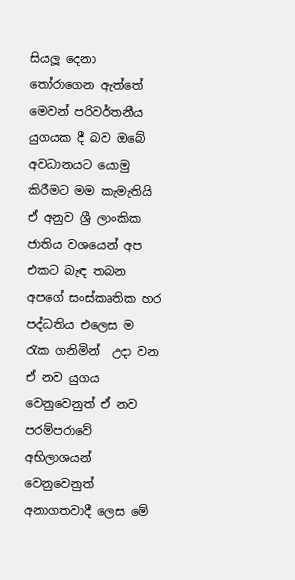සියලූ දෙනා තෝරාගෙන ඇත්තේ  මෙවන් පරිවර්තනීය යුගයක දී බව ඔබේ අවධානයට යොමු කිරීමට මම කැමැතියි ඒ අනුව ශ්‍රී ලාංකික ජාතිය වශයෙන් අප එකට බැඳ තබන අපගේ සංස්කෘතික හර පද්ධතිය එලෙස ම රැක ගනිමින්  උදා වන ඒ නව යුගය වෙනුවෙනුත් ඒ නව පරම්පරාවේ අභිලාශයන් වෙනුවෙනුත් අනාගතවාදී ලෙස මේ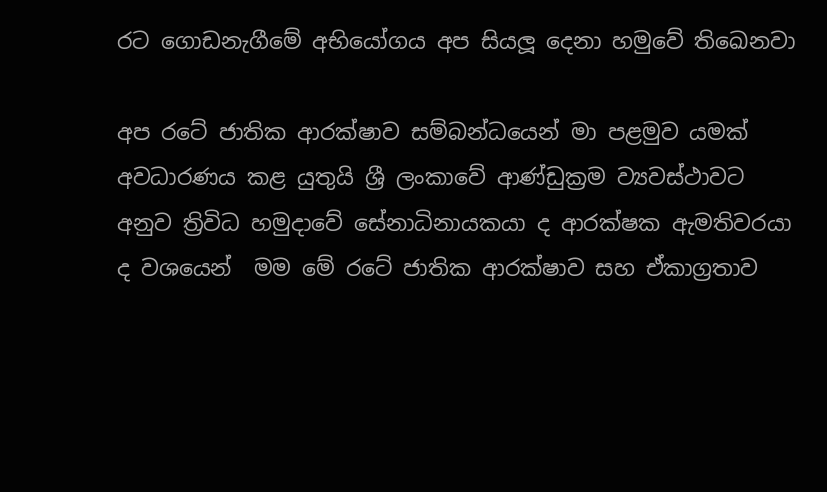රට ගොඩනැගීමේ අභියෝගය අප සියලූ දෙනා හමුවේ තිඛෙනවා

අප රටේ ජාතික ආරක්ෂාව සම්බන්ධයෙන් මා පළමුව යමක් අවධාරණය කළ යුතුයි ශ්‍රී ලංකාවේ ආණ්ඩුක්‍රම ව්‍යවස්ථාවට අනුව ත්‍රිවිධ හමුදාවේ සේනාධිනායකයා ද ආරක්ෂක ඇමතිවරයා ද වශයෙන්  මම මේ රටේ ජාතික ආරක්ෂාව සහ ඒකාග්‍රතාව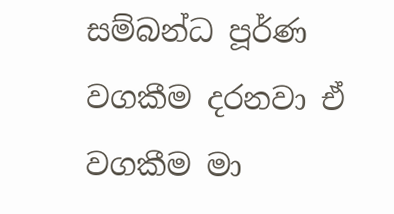සම්බන්ධ පූර්ණ වගකීම දරනවා ඒ වගකීම මා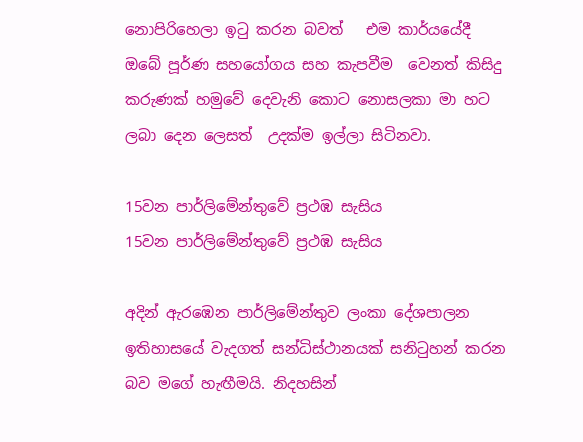නොපිරිහෙලා ඉටු කරන බවත්   එම කාර්යයේදී ඔබේ පූර්ණ සහයෝගය සහ කැපවීම  වෙනත් කිසිදු කරුණක් හමුවේ දෙවැනි කොට නොසලකා මා හට ලබා දෙන ලෙසත්  උදක්ම ඉල්ලා සිටිනවා.

15වන පාර්ලිමේන්තුවේ ප්‍රථඹ සැසිය
15වන පාර්ලිමේන්තුවේ ප්‍රථඹ සැසිය

අදින් ඇරඹෙන පාර්ලිමේන්තුව ලංකා දේශපාලන ඉතිහාසයේ වැදගත් සන්ධිස්ථානයක් සනිටුහන් කරන බව මගේ හැඟීමයි. නිදහසින්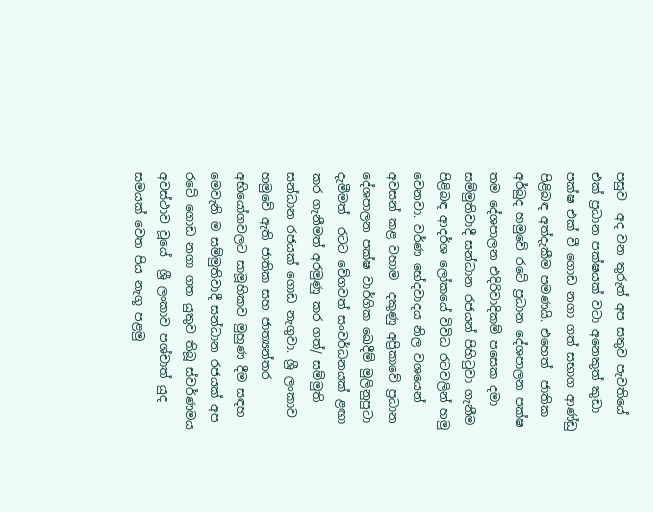පසුව  අද වන තුරුත් අප සතුව පැවතියේ එක් ප්‍රධාන පක්ෂයක් වටා අනෙකුත් කුඩා පක්ෂ එක් වී ගොඩ නගා ගත් සභාග ආණ්ඩු පිළිබඳ අත්දැකීම පමණයි. එහෙත්  ජාතික අර්බුද හමුවේ රටේ ප්‍රධාන දේශපාලන පක්ෂ තම දේශපාලන එදිරිවාදිකම් පසෙක දමා සම්මුතිවාදී සන්ධාන රජයන් පිහිටුවා ගැනීම පිළිබඳ ආදර්ශ ලෝකයේ විවිධ රටවලින් හමු වෙනවා. වර්ණ භේදවාදය නිල වශයෙන් අවසන් කළ වහාම  දකුණු අප්‍රිකාවේ ප්‍රධාන දේශපාලන පක්ෂ වාර්ගික ඛෙදීම් මුලිනුපුටා දැමීමත්  රටට වේගවත් සංවර්ධනයක් ළඟා කර ගැනීමත් අරමුණු කර ගත්/ සම්මුති සන්ධාන රජයක් ගොඩ නැගුවා. ශ්‍රී ලංකාව හමුවේ ඇති ජාතික සහ ජාත්‍යන්තර අභියෝගවලට සාමූහිකව මුහුණ දීම සඳහ මෙවැනි ම සම්මුතිවාදී සන්ධාන රජයක් අප රටේ ගොඩ නගා ගත යුතුව තිබූ ස්වර්ණමය අවස්ථාව වූයේ  ශ්‍රී ලංකාව පශ්චාත් යුද සමයක් වෙත පිය නැගූ පළමු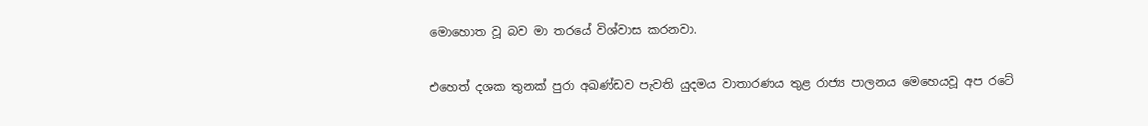මොහොත වූ බව මා තරයේ විශ්වාස කරනවා.

එහෙත් දශක තුනක් පුරා අඛණ්ඩව පැවති යුදමය වාතාරණය තුළ රාජ්‍ය පාලනය මෙහෙයවූ අප රටේ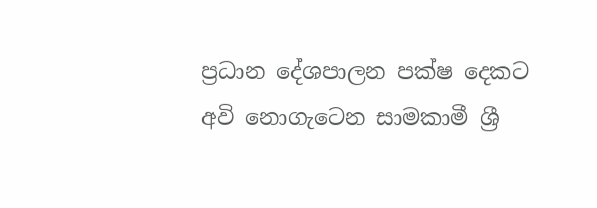ප්‍රධාන දේශපාලන පක්ෂ දෙකට අවි නොගැටෙන සාමකාමී ශ්‍රී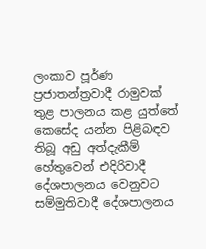ලංකාව පූර්ණ ප්‍රජාතන්ත්‍රවාදී රාමුවක් තුළ පාලනය කළ යුත්තේ කෙසේද යන්න පිළිබඳව තිබූ අඩු අත්දැකීම් හේතුවෙන් එදිරිවාදී දේශපාලනය වෙනුවට සම්මුතිවාදී දේශපාලනය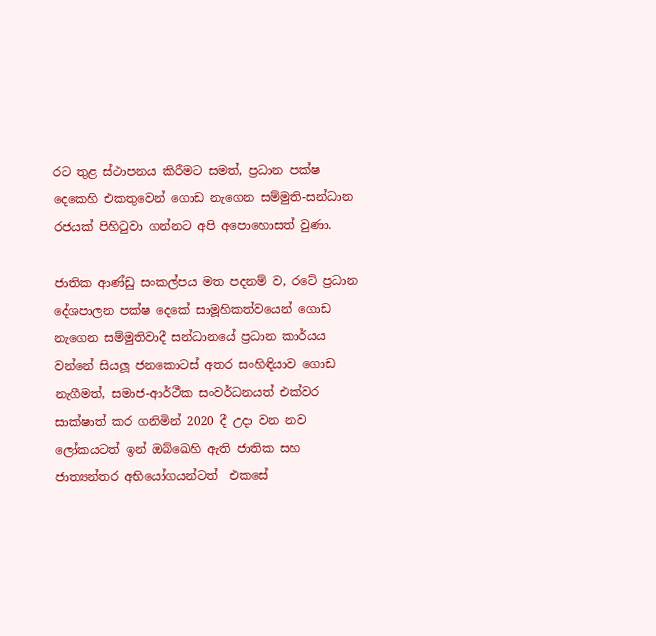රට තුළ ස්ථාපනය කිරීමට සමත්, ප්‍රධාන පක්ෂ දෙකෙහි එකතුවෙන් ගොඩ නැගෙන සම්මුති-සන්ධාන රජයක් පිහිටුවා ගන්නට අපි අපොහොසත් වුණා.

ජාතික ආණ්ඩු සංකල්පය මත පදනම් ව, රටේ ප්‍රධාන දේශපාලන පක්ෂ දෙකේ සාමූහිකත්වයෙන් ගොඩ නැගෙන සම්මුතිවාදී සන්ධානයේ ප්‍රධාන කාර්යය වන්නේ සියලූ ජනකොටස් අතර සංහිඳියාව ගොඩ නැගීමත්, සමාජ-ආර්ථීක සංවර්ධනයත් එක්වර සාක්ෂාත් කර ගනිමින් 2020 දී උදා වන නව ලෝකයටත් ඉන් ඔබ්ඛෙහි ඇති ජාතික සහ ජාත්‍යන්තර අභියෝගයන්ටත්  එකසේ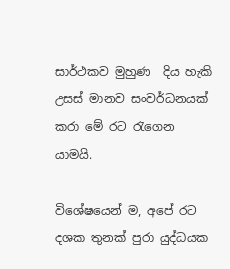සාර්ථකව මුහුණ  දිය හැකි උසස් මානව සංවර්ධනයක් කරා මේ රට රැගෙන යාමයි.

විශේෂයෙන් ම, අපේ රට දශක තුනක් පුරා යුද්ධයක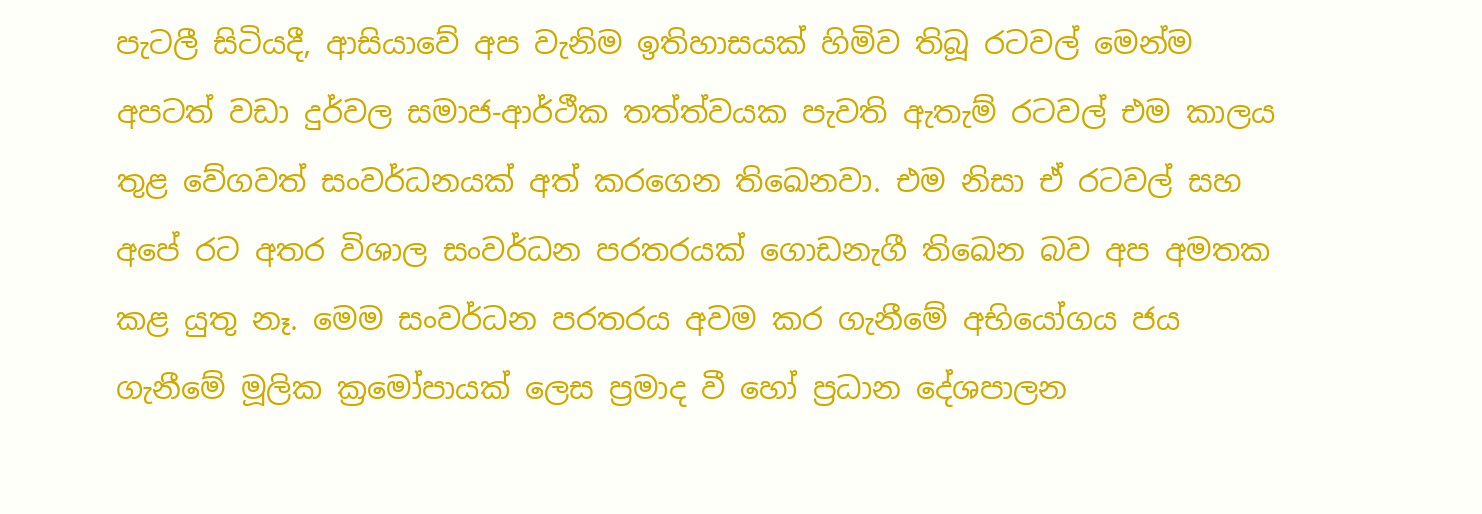පැටලී සිටියදී, ආසියාවේ අප වැනිම ඉතිහාසයක් හිමිව තිබූ රටවල් මෙන්ම අපටත් වඩා දුර්වල සමාජ-ආර්ථීක තත්ත්වයක පැවති ඇතැම් රටවල් එම කාලය තුළ වේගවත් සංවර්ධනයක් අත් කරගෙන තිඛෙනවා. එම නිසා ඒ රටවල් සහ අපේ රට අතර විශාල සංවර්ධන පරතරයක් ගොඩනැගී තිඛෙන බව අප අමතක කළ යුතු නෑ. මෙම සංවර්ධන පරතරය අවම කර ගැනීමේ අභියෝගය ජය ගැනීමේ මූලික ක්‍රමෝපායක් ලෙස ප්‍රමාද වී හෝ ප්‍රධාන දේශපාලන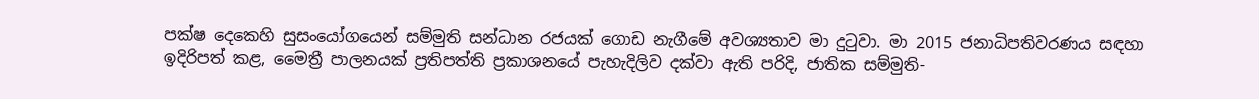පක්ෂ දෙකෙහි සුසංයෝගයෙන් සම්මුති සන්ධාන රජයක් ගොඩ නැගීමේ අවශ්‍යතාව මා දුටුවා. මා 2015 ජනාධිපතිවරණය සඳහා ඉදිරිපත් කළ, මෛත්‍රී පාලනයක් ප්‍රතිපත්ති ප්‍රකාශනයේ පැහැදිලිව දක්වා ඇති පරිදි, ජාතික සම්මුති-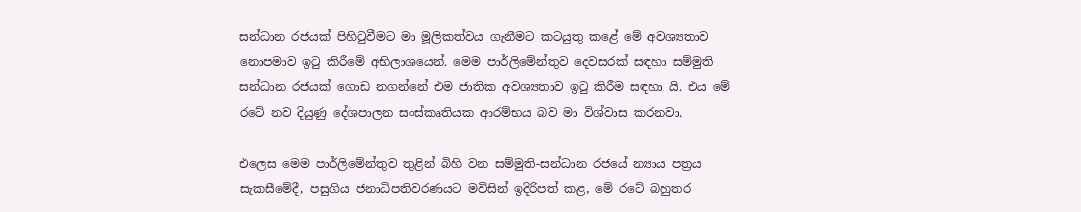සන්ධාන රජයක් පිහිටුවීමට මා මූලිකත්වය ගැනීමට කටයුතු කළේ මේ අවශ්‍යතාව නොපමාව ඉටු කිරීමේ අභිලාශයෙන්. මෙම පාර්ලිමේන්තුව දෙවසරක් සඳහා සම්මුති සන්ධාන රජයක් ගොඩ නගන්නේ එම ජාතික අවශ්‍යතාව ඉටු කිරීම සඳහා යි. එය මේ රටේ නව දියුණු දේශපාලන සංස්කෘතියක ආරම්භය බව මා විශ්වාස කරනවා.

එලෙස මෙම පාර්ලිමේන්තුව තුළින් බිහි වන සම්මුති-සන්ධාන රජයේ න්‍යාය පත්‍රය සැකසීමේදී, පසුගිය ජනාධිපතිවරණයට මවිසින් ඉදිරිපත් කළ, මේ රටේ බහුතර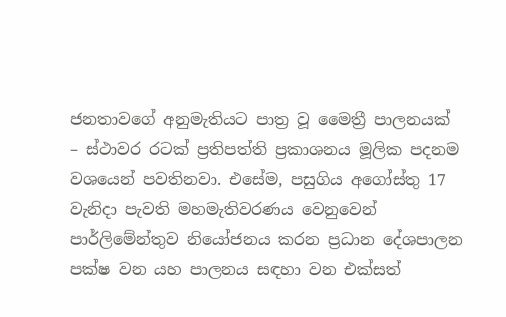ජනතාවගේ අනුමැතියට පාත්‍ර වූ මෛත්‍රී පාලනයක් – ස්ථාවර රටක් ප්‍රතිපත්ති ප්‍රකාශනය මූලික පදනම වශයෙන් පවතිනවා. එසේම, පසුගිය අගෝස්තු 17 වැනිදා පැවති මහමැතිවරණය වෙනුවෙන් පාර්ලිමේන්තුව නියෝජනය කරන ප්‍රධාන දේශපාලන පක්ෂ වන යහ පාලනය සඳහා වන එක්සත්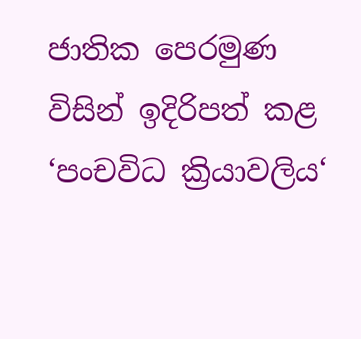ජාතික පෙරමුණ විසින් ඉදිරිපත් කළ  ‘පංචවිධ ක්‍රියාවලිය‘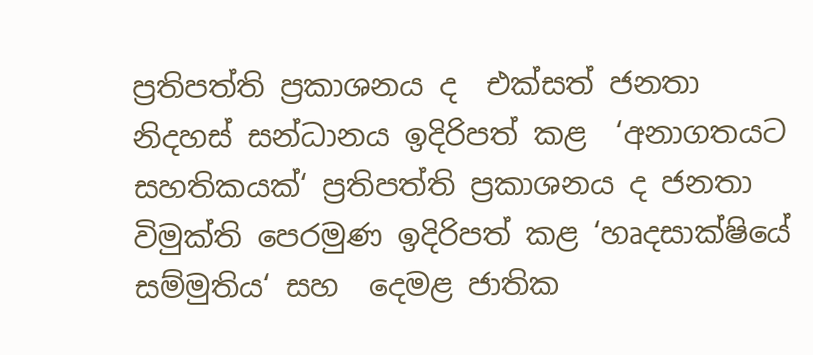ප්‍රතිපත්ති ප්‍රකාශනය ද  එක්සත් ජනතා නිදහස් සන්ධානය ඉදිරිපත් කළ  ‘අනාගතයට සහතිකයක්‘ ප්‍රතිපත්ති ප්‍රකාශනය ද ජනතා විමුක්ති පෙරමුණ ඉදිරිපත් කළ ‘හෘදසාක්ෂියේ සම්මුතිය‘ සහ  දෙමළ ජාතික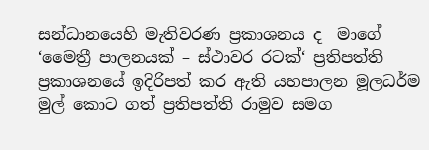සන්ධානයෙහි මැතිවරණ ප්‍රකාශනය ද  මාගේ ‘මෛත්‍රී පාලනයක් – ස්ථාවර රටක්‘ ප්‍රතිපත්ති ප්‍රකාශනයේ ඉදිරිපත් කර ඇති යහපාලන මූලධර්ම මුල් කොට ගත් ප්‍රතිපත්ති රාමුව සමග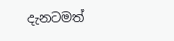දැනටමත්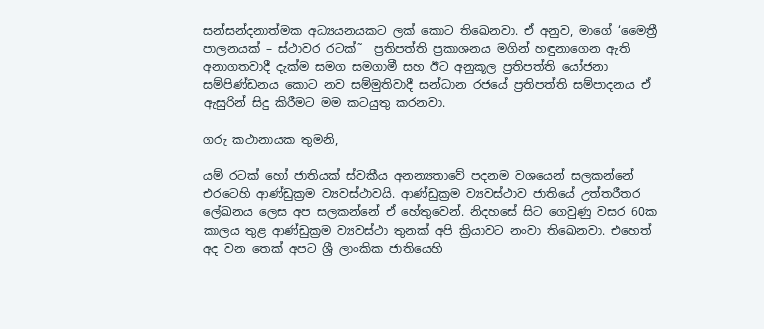සන්සන්දනාත්මක අධ්‍යයනයකට ලක් කොට තිඛෙනවා. ඒ අනුව, මාගේ ‘මෛත්‍රී පාලනයක් – ස්ථාවර රටක්˜  ප්‍රතිපත්ති ප්‍රකාශනය මගින් හඳුනාගෙන ඇති අනාගතවාදී දැක්ම සමග සමගාමී සහ ඊට අනුකූල ප්‍රතිපත්ති යෝජනා සම්පිණ්ඩනය කොට නව සම්මුතිවාදී සන්ධාන රජයේ ප්‍රතිපත්ති සම්පාදනය ඒ ඇසුරින් සිදු කිරීමට මම කටයුතු කරනවා.

ගරු කථානායක තුමනි,

යම් රටක් හෝ ජාතියක් ස්වකීය අනන්‍යතාවේ පදනම වශයෙන් සලකන්නේ එරටෙහි ආණ්ඩුක්‍රම ව්‍යවස්ථාවයි. ආණ්ඩුක්‍රම ව්‍යවස්ථාව ජාතියේ උත්තරීතර ලේඛනය ලෙස අප සලකන්නේ ඒ හේතුවෙන්. නිදහසේ සිට ගෙවුණු වසර 60ක කාලය තුළ ආණ්ඩුක්‍රම ව්‍යවස්ථා තුනක් අපි ක්‍රියාවට නංවා තිඛෙනවා. එහෙත් අද වන තෙක් අපට ශ්‍රී ලාංකික ජාතියෙහි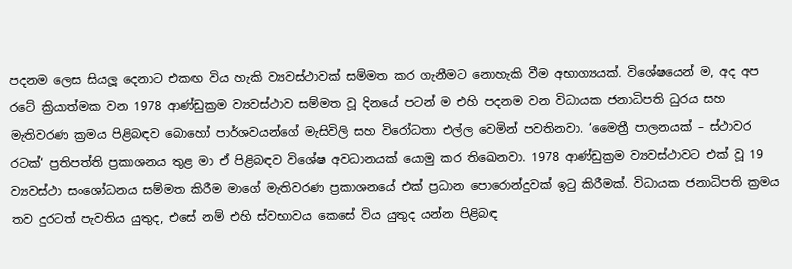පදනම ලෙස සියලූ දෙනාට එකඟ විය හැකි ව්‍යවස්ථාවක් සම්මත කර ගැනීමට නොහැකි වීම අභාග්‍යයක්. විශේෂයෙන් ම, අද අප රටේ ක්‍රියාත්මක වන 1978 ආණ්ඩුක්‍රම ව්‍යවස්ථාව සම්මත වූ දිනයේ පටන් ම එහි පදනම වන විධායක ජනාධිපති ධුරය සහ මැතිවරණ ක්‍රමය පිළිබඳව බොහෝ පාර්ශවයන්ගේ මැසිවිලි සහ විරෝධතා එල්ල වෙමින් පවතිනවා. ‘මෛත්‍රී පාලනයක් – ස්ථාවර රටක්‘ ප්‍රතිපත්ති ප්‍රකාශනය තුළ මා ඒ පිළිබඳව විශේෂ අවධානයක් යොමු කර තිඛෙනවා. 1978 ආණ්ඩුක්‍රම ව්‍යවස්ථාවට එක් වූ 19 ව්‍යවස්ථා සංශෝධනය සම්මත කිරීම මාගේ මැතිවරණ ප්‍රකාශනයේ එක් ප්‍රධාන පොරොන්දුවක් ඉටු කිරීමක්. විධායක ජනාධිපති ක්‍රමය තව දුරටත් පැවතිය යුතුද, එසේ නම් එහි ස්වභාවය කෙසේ විය යුතුද යන්න පිළිබඳ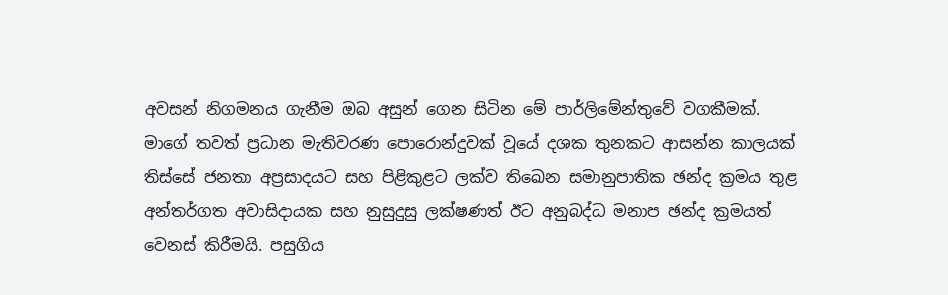අවසන් නිගමනය ගැනීම ඔබ අසුන් ගෙන සිටින මේ පාර්ලිමේන්තුවේ වගකීමක්. මාගේ තවත් ප්‍රධාන මැතිවරණ පොරොන්දුවක් වූයේ දශක තුනකට ආසන්න කාලයක් තිස්සේ ජනතා අප්‍රසාදයට සහ පිළිකුළට ලක්ව තිඛෙන සමානුපාතික ඡන්ද ක්‍රමය තුළ අන්තර්ගත අවාසිදායක සහ නුසුදුසු ලක්ෂණත් ඊට අනුබද්ධ මනාප ඡන්ද ක්‍රමයත් වෙනස් කිරීමයි. පසුගිය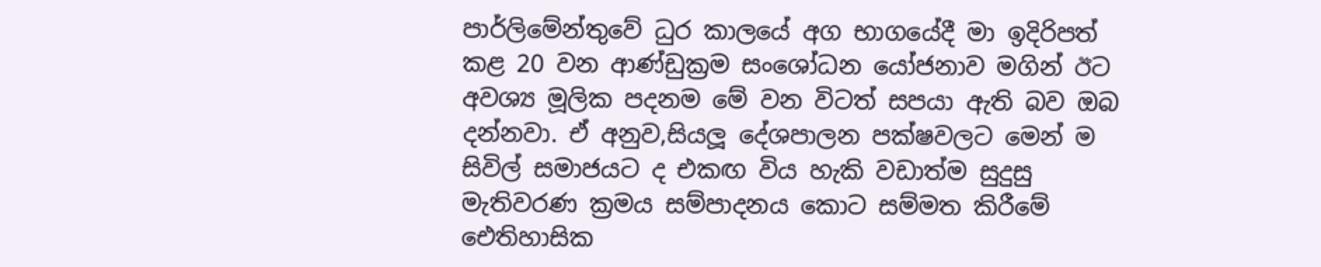පාර්ලිමේන්තුවේ ධුර කාලයේ අග භාගයේදී මා ඉදිරිපත් කළ 20 වන ආණ්ඩුක්‍රම සංශෝධන යෝජනාව මගින් ඊට අවශ්‍ය මූලික පදනම මේ වන විටත් සපයා ඇති බව ඔබ දන්නවා. ඒ අනුව,සියලූ දේශපාලන පක්ෂවලට මෙන් ම සිවිල් සමාජයට ද එකඟ විය හැකි වඩාත්ම සුදුසු මැතිවරණ ක්‍රමය සම්පාදනය කොට සම්මත කිරීමේ ඓතිහාසික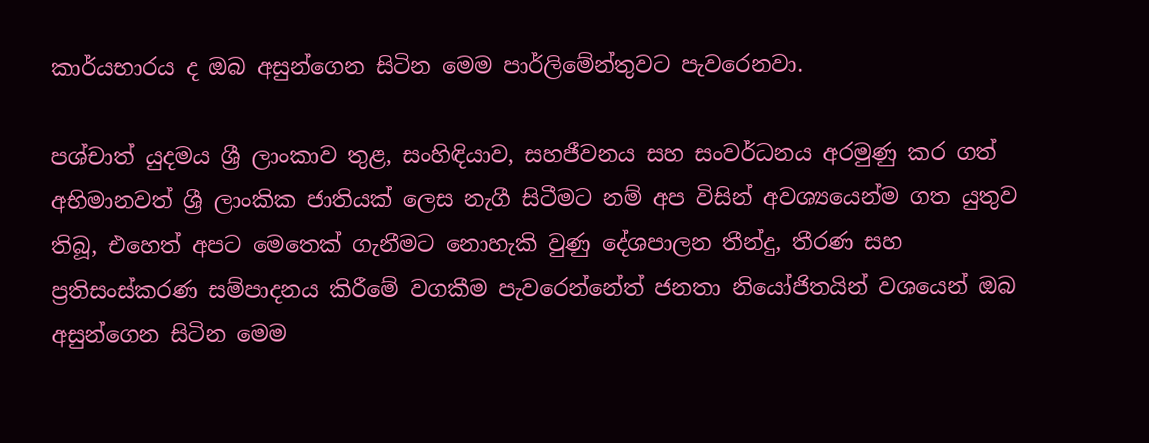කාර්යභාරය ද ඔබ අසුන්ගෙන සිටින මෙම පාර්ලිමේන්තුවට පැවරෙනවා.

පශ්චාත් යුදමය ශ්‍රී ලාංකාව තුළ, සංහිඳියාව, සහජීවනය සහ සංවර්ධනය අරමුණු කර ගත් අභිමානවත් ශ්‍රී ලාංකික ජාතියක් ලෙස නැගී සිටීමට නම් අප විසින් අවශ්‍යයෙන්ම ගත යුතුව තිබූ, එහෙත් අපට මෙතෙක් ගැනීමට නොහැකි වුණු දේශපාලන තීන්දු, තීරණ සහ ප්‍රතිසංස්කරණ සම්පාදනය කිරීමේ වගකීම පැවරෙන්නේත් ජනතා නියෝජිතයින් වශයෙන් ඔබ අසුන්ගෙන සිටින මෙම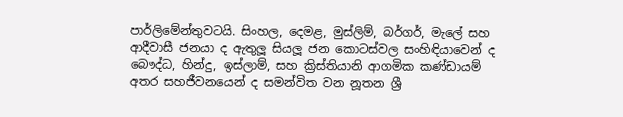පාර්ලිමේන්තුවටයි. සිංහල, දෙමළ, මුස්ලිම්, බර්ගර්, මැලේ සහ ආදීවාසී ජනයා ද ඇතුලූ සියලූ ජන කොටස්වල සංහිඳියාවෙන් ද බෞද්ධ, හින්දු, ඉස්ලාම්, සහ ක්‍රිස්තියානි ආගමික කණ්ඩායම් අතර සහජීවනයෙන් ද සමන්විත වන නූතන ශ්‍රී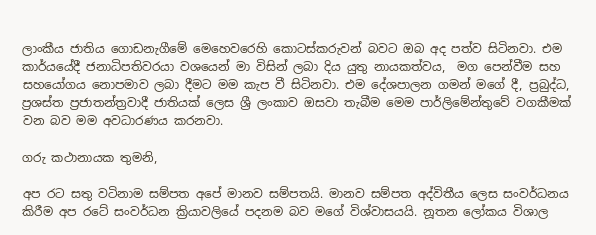ලාංකීය ජාතිය ගොඩනැගීමේ මෙහෙවරෙහි කොටස්කරුවන් බවට ඔබ අද පත්ව සිටිනවා. එම කාර්යයේදී ජනාධිපතිවරයා වශයෙන් මා විසින් ලබා දිය යුතු නායකත්වය,  මග පෙන්වීම සහ සහයෝගය නොපමාව ලබා දීමට මම කැප වී සිටිනවා. එම දේශපාලන ගමන් මගේ දී, ප්‍රබුද්ධ, ප්‍රශස්ත ප්‍රජාතන්ත්‍රවාදී ජාතියක් ලෙස ශ්‍රී ලංකාව ඔසවා තැබීම මෙම පාර්ලිමේන්තුවේ වගකීමක් වන බව මම අවධාරණය කරනවා.

ගරු කථානායක තුමනි,

අප රට සතු වටිනාම සම්පත අපේ මානව සම්පතයි. මානව සම්පත අද්විතීය ලෙස සංවර්ධනය කිරීම අප රටේ සංවර්ධන ක්‍රියාවලියේ පදනම බව මගේ විශ්වාසයයි. නූතන ලෝකය විශාල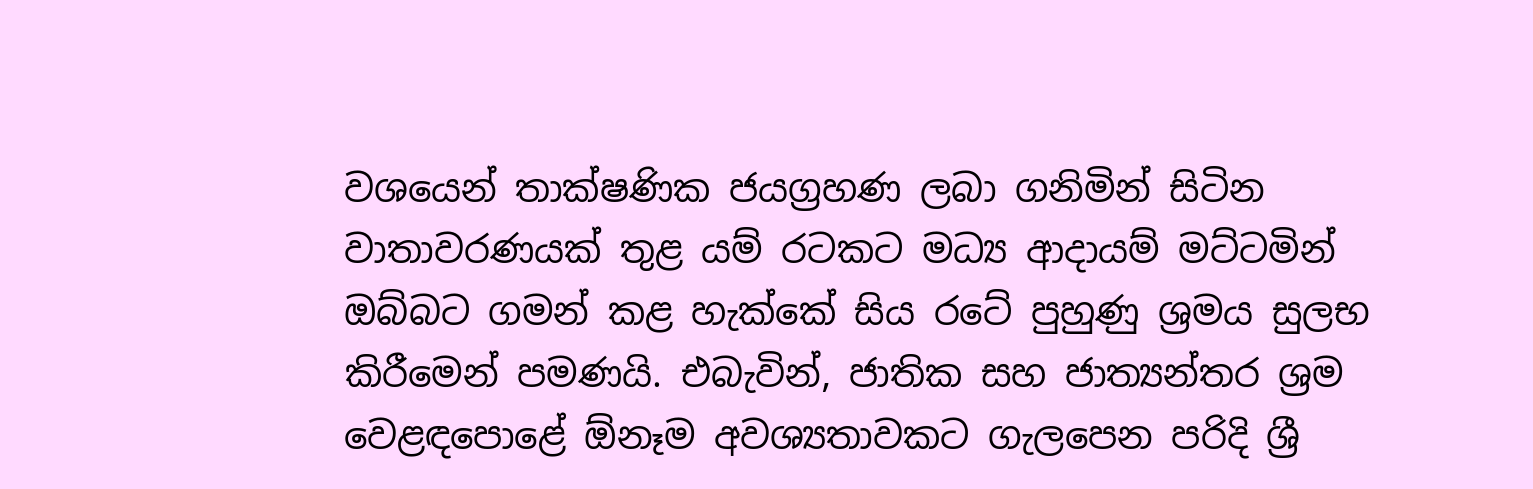වශයෙන් තාක්ෂණික ජයග්‍රහණ ලබා ගනිමින් සිටින වාතාවරණයක් තුළ යම් රටකට මධ්‍ය ආදායම් මට්ටමින් ඔබ්බට ගමන් කළ හැක්කේ සිය රටේ පුහුණු ශ්‍රමය සුලභ කිරීමෙන් පමණයි. එබැවින්, ජාතික සහ ජාත්‍යන්තර ශ්‍රම වෙළඳපොළේ ඕනෑම අවශ්‍යතාවකට ගැලපෙන පරිදි ශ්‍රී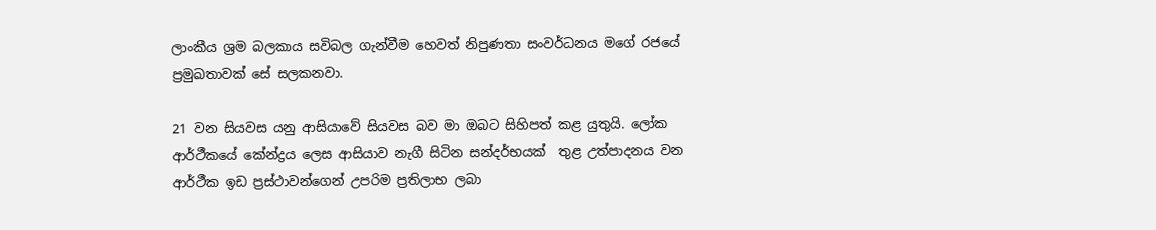ලාංකීය ශ්‍රම බලකාය සවිබල ගැන්වීම හෙවත් නිපුණතා සංවර්ධනය මගේ රජයේ ප්‍රමුඛතාවක් සේ සලකනවා.

21 වන සියවස යනු ආසියාවේ සියවස බව මා ඔබට සිහිපත් කළ යුතුයි. ලෝක ආර්ථීකයේ කේන්ද්‍රය ලෙස ආසියාව නැගී සිටින සන්දර්භයක්  තුළ උත්පාදනය වන ආර්ථීක ඉඩ ප්‍රස්ථාවන්ගෙන් උපරිම ප්‍රතිලාභ ලබා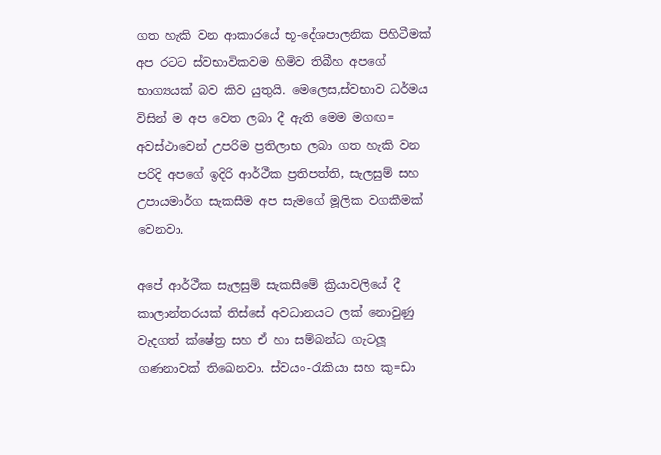ගත හැකි වන ආකාරයේ භූ-දේශපාලනික පිහිටීමක් අප රටට ස්වභාවිකවම හිමිව තිබීහ අපගේ භාග්‍යයක් බව කිව යුතුයි. මෙලෙස,ස්වභාව ධර්මය විසින් ම අප වෙත ලබා දී ඇති මෙම මගඟ= අවස්ථාවෙන් උපරිම ප්‍රතිලාභ ලබා ගත හැකි වන පරිදි අපගේ ඉදිරි ආර්ථීක ප්‍රතිපත්ති, සැලසුම් සහ උපායමාර්ග සැකසීම අප සැමගේ මූලික වගකීමක් වෙනවා.

අපේ ආර්ථීක සැලසුම් සැකසීමේ ක්‍රියාවලියේ දී කාලාන්තරයක් තිස්සේ අවධානයට ලක් නොවුණු වැදගත් ක්ෂේත්‍ර සහ ඒ හා සම්බන්ධ ගැටලූ ගණනාවක් තිඛෙනවා. ස්වයං-රැකියා සහ කු=ඩා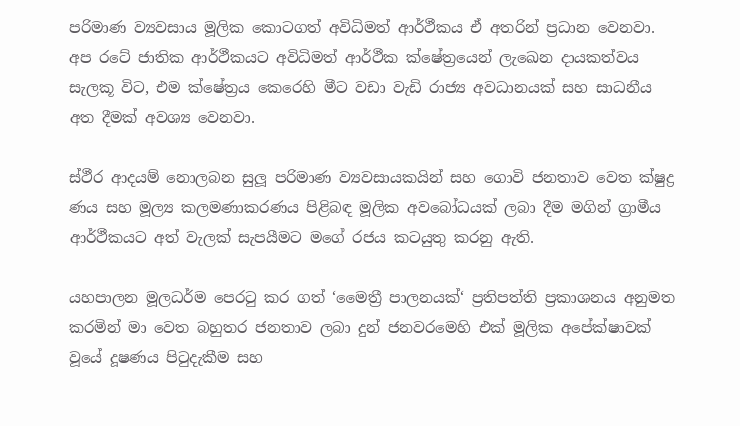පරිමාණ ව්‍යවසාය මූලික කොටගත් අවිධිමත් ආර්ථීකය ඒ අතරින් ප්‍රධාන වෙනවා. අප රටේ ජාතික ආර්ථීකයට අවිධිමත් ආර්ථීක ක්ෂේත්‍රයෙන් ලැඛෙන දායකත්වය සැලකූ විට, එම ක්ෂේත්‍රය කෙරෙහි මීට වඩා වැඩි රාජ්‍ය අවධානයක් සහ සාධනීය අත දීමක් අවශ්‍ය වෙනවා.

ස්ථීර ආදයම් නොලබන සුලූ පරිමාණ ව්‍යවසායකයින් සහ ගොවි ජනතාව වෙත ක්ෂුද්‍ර ණය සහ මූල්‍ය කලමණාකරණය පිළිබඳ මූලික අවබෝධයක් ලබා දීම මගින් ග්‍රාමීය ආර්ථීකයට අත් වැලක් සැපයීමට මගේ රජය කටයුතු කරනු ඇති.

යහපාලන මූලධර්ම පෙරටු කර ගත් ‘මෛත්‍රී පාලනයක්‘ ප්‍රතිපත්ති ප්‍රකාශනය අනුමත කරමින් මා වෙත බහුතර ජනතාව ලබා දුන් ජනවරමෙහි එක් මූලික අපේක්ෂාවක් වූයේ දූෂණය පිටුදැකීම සහ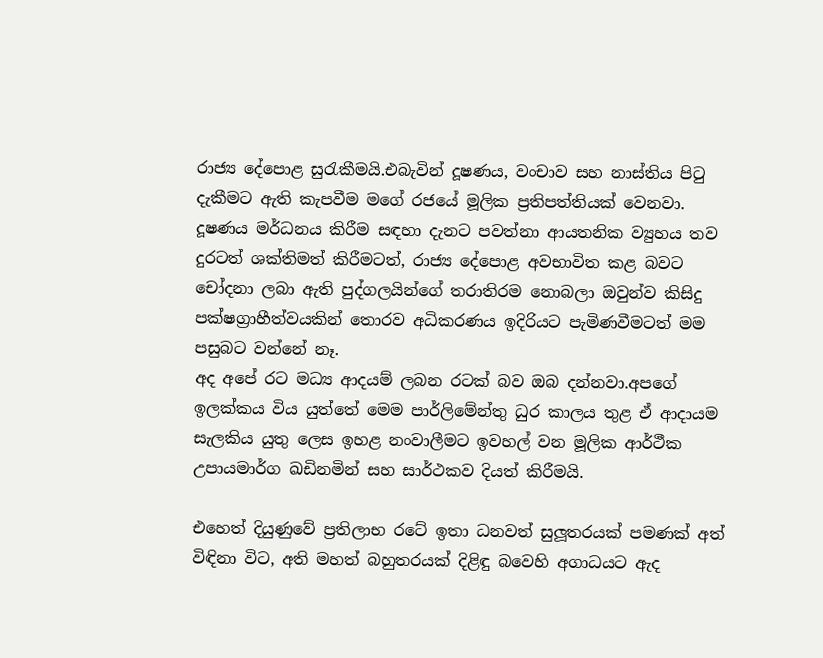රාජ්‍ය දේපොළ සුරැකීමයි.එබැවින් දූෂණය, වංචාව සහ නාස්තිය පිටු දැකීමට ඇති කැපවීම මගේ රජයේ මූලික ප්‍රතිපත්තියක් වෙනවා. දූෂණය මර්ධනය කිරීම සඳහා දැනට පවත්නා ආයතනික ව්‍යුහය තව දුරටත් ශක්තිමත් කිරීමටත්, රාජ්‍ය දේපොළ අවභාවිත කළ බවට චෝදනා ලබා ඇති පුද්ගලයින්ගේ තරාතිරම නොබලා ඔවුන්ව කිසිදු පක්ෂග්‍රාහීත්වයකින් තොරව අධිකරණය ඉදිරියට පැමිණවීමටත් මම පසුබට වන්නේ නෑ.
අද අපේ රට මධ්‍ය ආදයම් ලබන රටක් බව ඔබ දන්නවා.අපගේ ඉලක්කය විය යුත්තේ මෙම පාර්ලිමේන්තු ධුර කාලය තුළ ඒ ආදායම සැලකිය යුතු ලෙස ඉහළ නංවාලීමට ඉවහල් වන මූලික ආර්ථීක උපායමාර්ග ඛඩිනමින් සහ සාර්ථකව දියත් කිරීමයි.

එහෙත් දියුණුවේ ප්‍රතිලාභ රටේ ඉතා ධනවත් සුලූතරයක් පමණක් අත් විඳිනා විට, අති මහත් බහුතරයක් දිළිඳු බවෙහි අගාධයට ඇද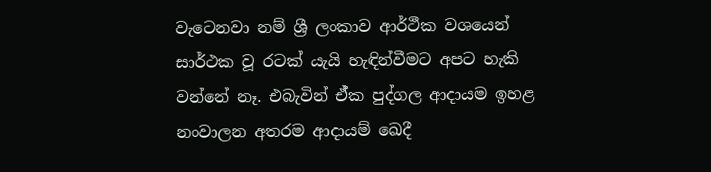වැටෙනවා නම් ශ්‍රී ලංකාව ආර්ථීක වශයෙන් සාර්ථක වූ රටක් යැයි හැඳින්වීමට අපට හැකි වන්නේ නෑ. එබැවින් ඒ්ක පුද්ගල ආදායම ඉහළ නංවාලන අතරම ආදායම් ඛෙදී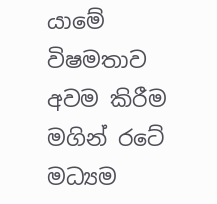යාමේ විෂමතාව අවම කිරීම මගින් රටේ මධ්‍යම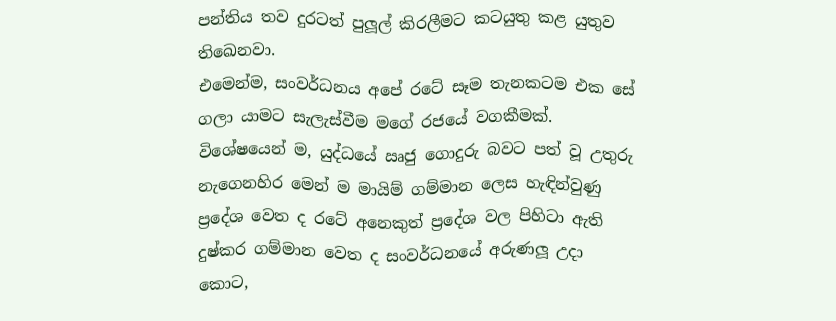පන්තිය තව දුරටත් පුලූල් කිරලීමට කටයුතු කළ යුතුව තිඛෙනවා.
එමෙන්ම, සංවර්ධනය අපේ රටේ සෑම තැනකටම එක සේ ගලා යාමට සැලැස්වීම මගේ රජයේ වගකීමක්. විශේෂයෙන් ම, යුද්ධයේ ඍජු ගොදුරු බවට පත් වූ උතුරු නැගෙනහිර මෙන් ම මායිම් ගම්මාන ලෙස හැඳින්වුණු ප්‍රදේශ වෙත ද රටේ අනෙකුත් ප්‍රදේශ වල පිහිටා ඇති දුෂ්කර ගම්මාන වෙත ද සංවර්ධනයේ අරුණලූ උදා කොට,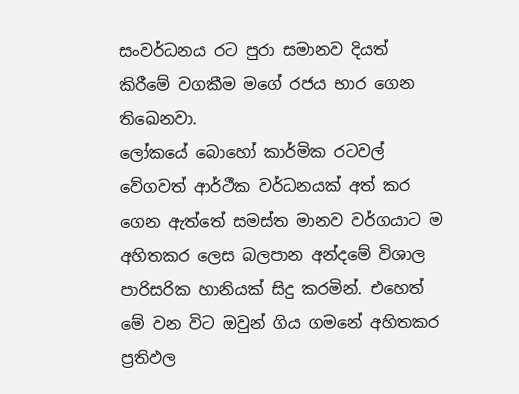සංවර්ධනය රට පුරා සමානව දියත් කිරීමේ වගකීම මගේ රජය භාර ගෙන තිඛෙනවා.
ලෝකයේ බොහෝ කාර්මික රටවල් වේගවත් ආර්ථීක වර්ධනයක් අත් කර ගෙන ඇත්තේ සමස්ත මානව වර්ගයාට ම අහිතකර ලෙස බලපාන අන්දමේ විශාල පාරිසරික හානියක් සිදු කරමින්. එහෙත් මේ වන විට ඔවුන් ගිය ගමනේ අහිතකර ප්‍රතිඵල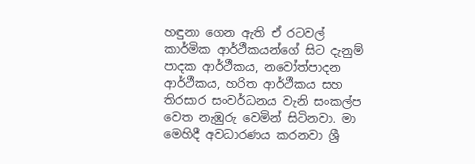හඳුනා ගෙන ඇති ඒ රටවල් කාර්මික ආර්ථීකයන්ගේ සිට දැනුම් පාදක ආර්ථීකය, නවෝත්පාදන ආර්ථීකය, හරිත ආර්ථීකය සහ තිරසාර සංවර්ධනය වැනි සංකල්ප වෙත නැඹුරු වෙමින් සිටිනවා. මා මෙහිදී අවධාරණය කරනවා ශ්‍රී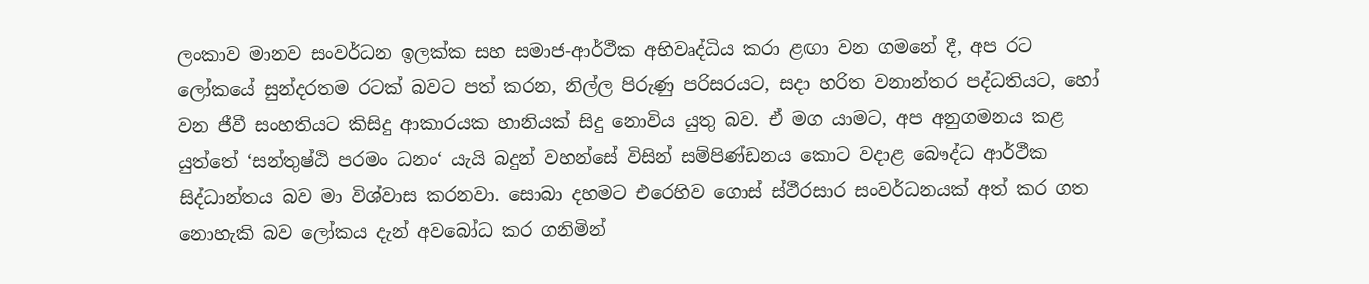ලංකාව මානව සංවර්ධන ඉලක්ක සහ සමාජ-ආර්ථීක අභිවෘද්ධිය කරා ළඟා වන ගමනේ දී, අප රට ලෝකයේ සුන්දරතම රටක් බවට පත් කරන, නිල්ල පිරුණු පරිසරයට, සදා හරිත වනාන්තර පද්ධතියට, හෝ වන ජීවී සංහතියට කිසිදු ආකාරයක හානියක් සිදු නොවිය යුතු බව. ඒ මග යාමට, අප අනුගමනය කළ යුත්තේ ‘සන්තුෂ්ඨි පරමං ධනං‘ යැයි බදුන් වහන්සේ විසින් සම්පිණ්ඩනය කොට වදාළ බෞද්ධ ආර්ථීක සිද්ධාන්තය බව මා විශ්වාස කරනවා. සොබා දහමට එරෙහිව ගොස් ස්ථීරසාර සංවර්ධනයක් අත් කර ගත නොහැකි බව ලෝකය දැන් අවබෝධ කර ගනිමින්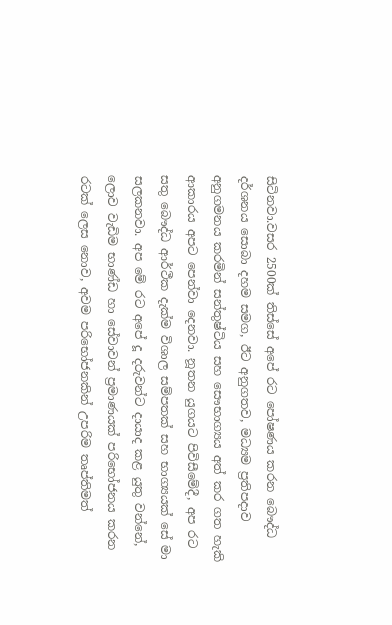සිටිනවා.වසර 2500ක් තිස්සේ අපේ රට පෝෂණය කරන බෞද්ධ දර්ශනය සොබා දහම සමග, ඊට අනුගතව, මධ්‍යම ප්‍රතිපදාව අනුගමනය කරමින් සන්තුෂ්ටිය සහ සෞභාග්‍යය අත් කර ගත හැකි ආකාරය අපට පෙන්වා දෙනවා. නූතන යුගයට පිවිසීමේදී, අප රට සතු බෞද්ධ ආර්ථීක දැක්ම විශාල සම්පතක් සහ භාග්‍යයක් සේ මා සලකනවා. අප මේ රට අපේ දූ දරුවන්ට දායාද කළ යුතු වන්නේ, ලොව වැඩිම භාණ්ඩ හා සේවාවන් ප්‍රමාණයක් පරිභෝජනය කරන රටක් ලෙස නොව, අවම පරිභෝජනකින් උපරිම තෘප්තිමත්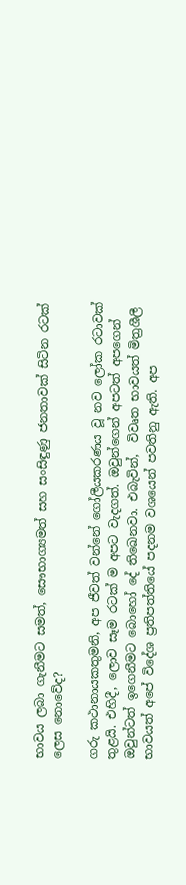භාවය ලබා ගැනීමට සමත්, සෞභාග්‍යමත් සහ සංසිඳුණු ජනතාවක් සිටින රටක් ලෙස නොවේද?

ගරු කථානායකතුමනි, අප ජීවත් වන්නේ ගෝලීයකරණය වූ නව ලෝක රටාවක් තුළයි. එහිදී, ලොව සෑම රටක් ම අපට වැදගත්. ඔවුන්ගෙන් අපටත් අපගෙන් ඔවුන්ටත් ඉගෙනීමට බොහෝ දේ තිඛෙනවා. එබැවින්,  විවෘත භාවයත් මිත්‍රශීලී භාවයත් අපේ විදේශ ප්‍රතිපත්තියේ පදනම වශයෙන් පවතිනු ඇති. අප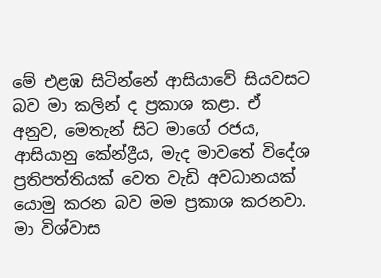මේ එළඹ සිටින්නේ ආසියාවේ සියවසට බව මා කලින් ද ප්‍රකාශ කළා. ඒ අනුව, මෙතැන් සිට මාගේ රජය, ආසියානු කේන්ද්‍රීය, මැද මාවතේ විදේශ ප්‍රතිපත්තියක් වෙත වැඩි අවධානයක් යොමු කරන බව මම ප්‍රකාශ කරනවා.
මා විශ්වාස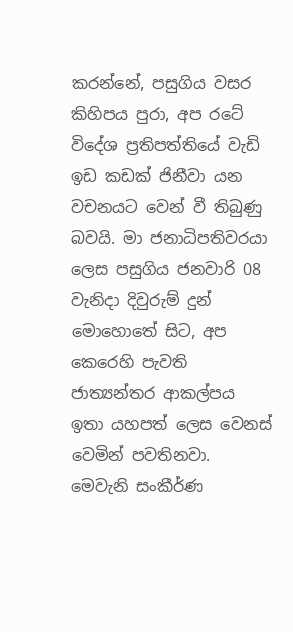කරන්නේ, පසුගිය වසර කිහිපය පුරා, අප රටේ විදේශ ප්‍රතිපත්තියේ වැඩි ඉඩ කඩක් ජිනීවා යන වචනයට වෙන් වී තිබුණු බවයි. මා ජනාධිපතිවරයා ලෙස පසුගිය ජනවාරි 08 වැනිදා දිවුරුම් දුන් මොහොතේ සිට, අප කෙරෙහි පැවති ජාත්‍යන්තර ආකල්පය ඉතා යහපත් ලෙස වෙනස් වෙමින් පවතිනවා. මෙවැනි සංකීර්ණ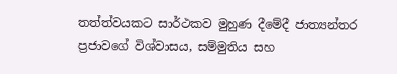තත්ත්වයකට සාර්ථකව මුහුණ දීමේදී ජාත්‍යන්තර ප්‍රජාවගේ විශ්වාසය, සම්මුතිය සහ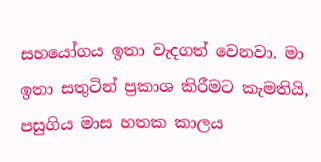සහයෝගය ඉතා වැදගත් වෙනවා. මා ඉතා සතුටින් ප්‍රකාශ කිරීමට කැමතියි, පසුගිය මාස හතක කාලය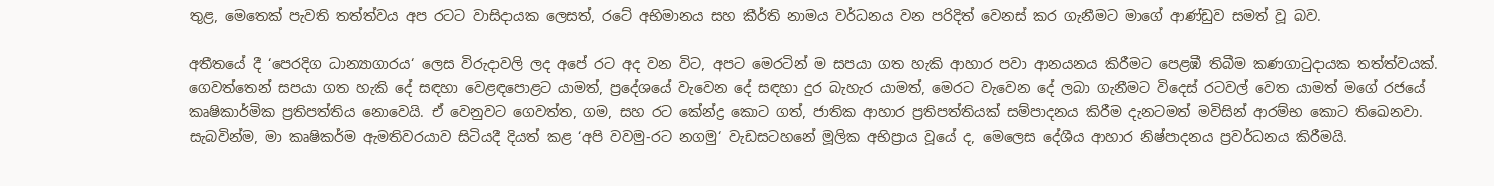තුළ, මෙතෙක් පැවති තත්ත්වය අප රටට වාසිදායක ලෙසත්, රටේ අභිමානය සහ කීර්ති නාමය වර්ධනය වන පරිදිත් වෙනස් කර ගැනීමට මාගේ ආණ්ඩුව සමත් වූ බව.

අතීතයේ දී ‘පෙරදිග ධාන්‍යාගාරය‘ ලෙස විරුදාවලි ලද අපේ රට අද වන විට, අපට මෙරටින් ම සපයා ගත හැකි ආහාර පවා ආනයනය කිරීමට පෙළඹී තිබීම කණගාටුදායක තත්ත්වයක්. ගෙවත්තෙන් සපයා ගත හැකි දේ සඳහා වෙළඳපොළට යාමත්, ප්‍රදේශයේ වැවෙන දේ සඳහා දුර බැහැර යාමත්, මෙරට වැවෙන දේ ලබා ගැනීමට විදෙස් රටවල් වෙත යාමත් මගේ රජයේ කෘෂිකාර්මික ප්‍රතිපත්තිය නොවෙයි. ඒ වෙනුවට ගෙවත්ත, ගම, සහ රට කේන්ද්‍ර කොට ගත්, ජාතික ආහාර ප්‍රතිපත්තියක් සම්පාදනය කිරීම දැනටමත් මවිසින් ආරම්භ කොට තිඛෙනවා. සැබවින්ම, මා කෘෂිකර්ම ඇමතිවරයාව සිටියදී දියත් කළ ‘අපි වවමු-රට නගමු‘ වැඩසටහනේ මූලික අභිප්‍රාය වූයේ ද, මෙලෙස දේශීය ආහාර නිෂ්පාදනය ප්‍රවර්ධනය කිරීමයි.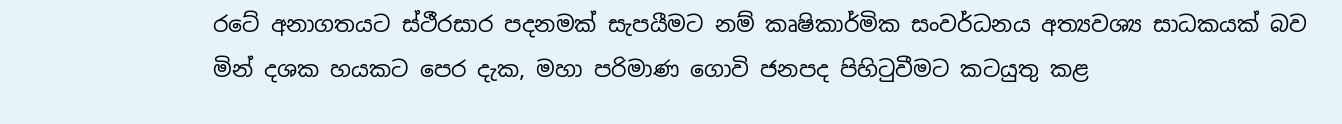රටේ අනාගතයට ස්ථීරසාර පදනමක් සැපයීමට නම් කෘෂිකාර්මික සංවර්ධනය අත්‍යවශ්‍ය සාධකයක් බව මින් දශක හයකට පෙර දැක, මහා පරිමාණ ගොවි ජනපද පිහිටුවීමට කටයුතු කළ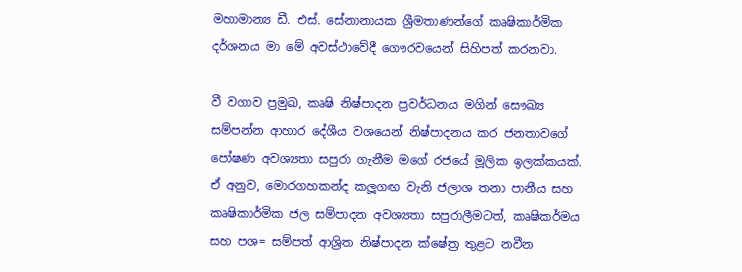මහාමාන්‍ය ඩී. එස්. සේනානායක ශ්‍රීමතාණන්ගේ කෘෂිකාර්මික දර්ශනය මා මේ අවස්ථාවේදී ගෞරවයෙන් සිහිපත් කරනවා.

වී වගාව ප්‍රමුඛ, කෘෂි නිෂ්පාදන ප්‍රවර්ධනය මගින් සෞඛ්‍ය සම්පන්න ආහාර දේශීය වශයෙන් නිෂ්පාදනය කර ජනතාවගේ පෝෂණ අවශ්‍යතා සපුරා ගැනීම මගේ රජයේ මූලික ඉලක්කයක්. ඒ අනුව, මොරගහකන්ද කලූගඟ වැනි ජලාශ තනා පානීය සහ කෘෂිකාර්මික ජල සම්පාදන අවශ්‍යතා සපුරාලීමටත්, කෘෂිකර්මය සහ පශ= සම්පත් ආශ්‍රිත නිෂ්පාදන ක්ෂේත්‍ර තුළට නවීන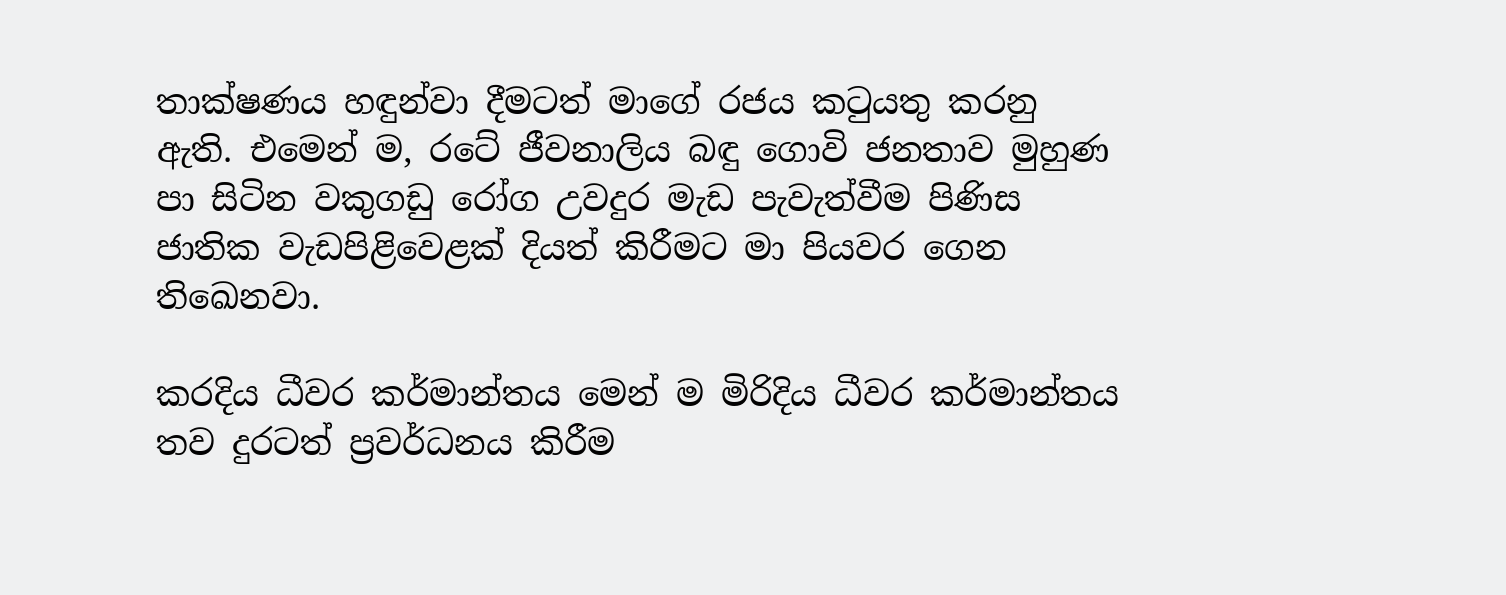තාක්ෂණය හඳුන්වා දීමටත් මාගේ රජය කටුයතු කරනු ඇති. එමෙන් ම, රටේ ජීවනාලිය බඳු ගොවි ජනතාව මුහුණ පා සිටින වකුගඩු රෝග උවදුර මැඩ පැවැත්වීම පිණිස ජාතික වැඩපිළිවෙළක් දියත් කිරීමට මා පියවර ගෙන තිඛෙනවා.

කරදිය ධීවර කර්මාන්තය මෙන් ම මිරිදිය ධීවර කර්මාන්තය තව දුරටත් ප්‍රවර්ධනය කිරීම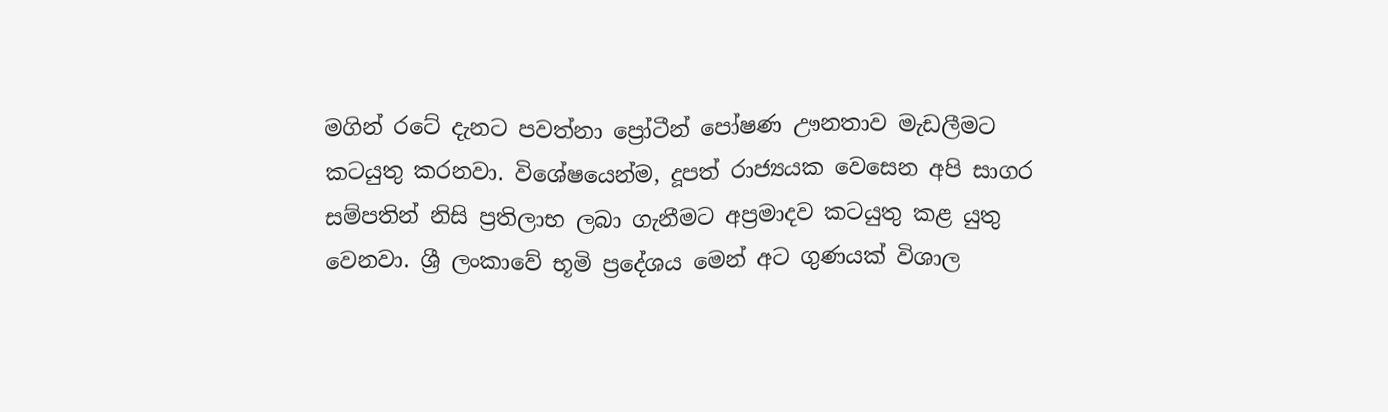මගින් රටේ දැනට පවත්නා ප්‍රෝටීන් පෝෂණ ඌනතාව මැඩලීමට කටයුතු කරනවා. විශේෂයෙන්ම, දූපත් රාජ්‍යයක වෙසෙන අපි සාගර සම්පතින් නිසි ප්‍රතිලාභ ලබා ගැනීමට අප්‍රමාදව කටයුතු කළ යුතු වෙනවා. ශ්‍රී ලංකාවේ භූමි ප්‍රදේශය මෙන් අට ගුණයක් විශාල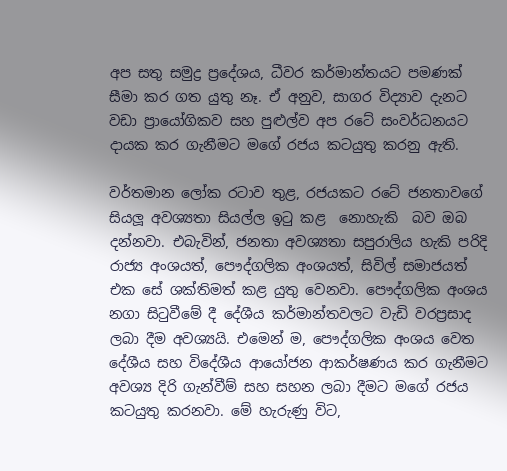අප සතු සමුද්‍ර ප්‍රදේශය, ධීවර කර්මාන්තයට පමණක් සීමා කර ගත යුතු නෑ. ඒ අනුව, සාගර විද්‍යාව දැනට වඩා ප්‍රායෝගිකව සහ පුළුල්ව අප රටේ සංවර්ධනයට දායක කර ගැනීමට මගේ රජය කටයුතු කරනු ඇති.

වර්තමාන ලෝක රටාව තුළ, රජයකට රටේ ජනතාවගේ සියලූ අවශ්‍යතා සියල්ල ඉටු කළ  නොහැකි  බව ඔබ දන්නවා. එබැවින්, ජනතා අවශ්‍යතා සපුරාලිය හැකි පරිදි රාජ්‍ය අංශයත්, පෞද්ගලික අංශයත්, සිවිල් සමාජයත් එක සේ ශක්තිමත් කළ යුතු වෙනවා. පෞද්ගලික අංශය නගා සිටුවීමේ දී දේශීය කර්මාන්තවලට වැඩි වරප්‍රසාද ලබා දීම අවශ්‍යයි. එමෙන් ම, පෞද්ගලික අංශය වෙත දේශීය සහ විදේශීය ආයෝජන ආකර්ෂණය කර ගැනීමට අවශ්‍ය දිරි ගැන්වීම් සහ සහන ලබා දීමට මගේ රජය කටයුතු කරනවා. මේ හැරුණු විට,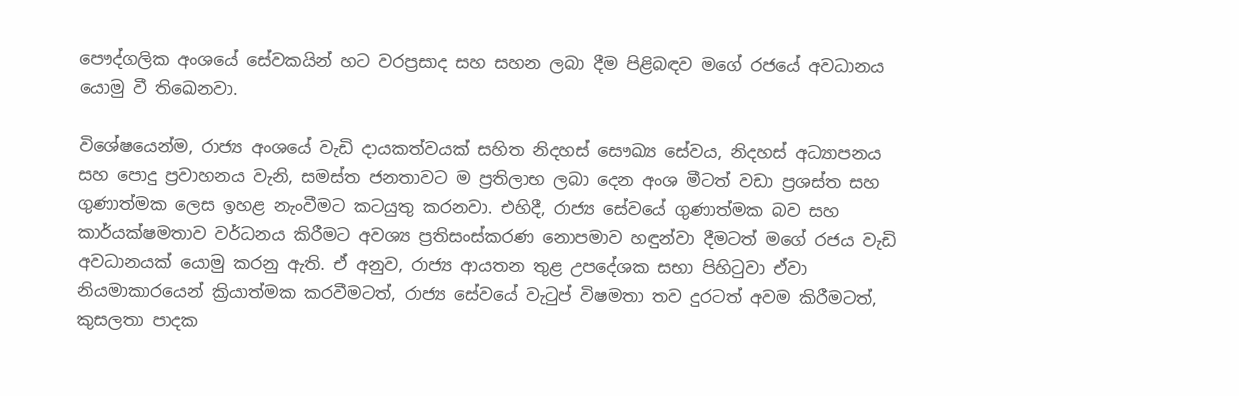පෞද්ගලික අංශයේ සේවකයින් හට වරප්‍රසාද සහ සහන ලබා දීම පිළිබඳව මගේ රජයේ අවධානය යොමු වී තිඛෙනවා.

විශේෂයෙන්ම, රාජ්‍ය අංශයේ වැඩි දායකත්වයක් සහිත නිදහස් සෞඛ්‍ය සේවය, නිදහස් අධ්‍යාපනය සහ පොදු ප්‍රවාහනය වැනි, සමස්ත ජනතාවට ම ප්‍රතිලාභ ලබා දෙන අංශ මීටත් වඩා ප්‍රශස්ත සහ ගුණාත්මක ලෙස ඉහළ නැංවීමට කටයුතු කරනවා. එහිදී, රාජ්‍ය සේවයේ ගුණාත්මක බව සහ කාර්යක්ෂමතාව වර්ධනය කිරීමට අවශ්‍ය ප්‍රතිසංස්කරණ නොපමාව හඳුන්වා දීමටත් මගේ රජය වැඩි අවධානයක් යොමු කරනු ඇති. ඒ අනුව, රාජ්‍ය ආයතන තුළ උපදේශක සභා පිහිටුවා ඒවා නියමාකාරයෙන් ක්‍රියාත්මක කරවීමටත්, රාජ්‍ය සේවයේ වැටුප් විෂමතා තව දුරටත් අවම කිරීමටත්, කුසලතා පාදක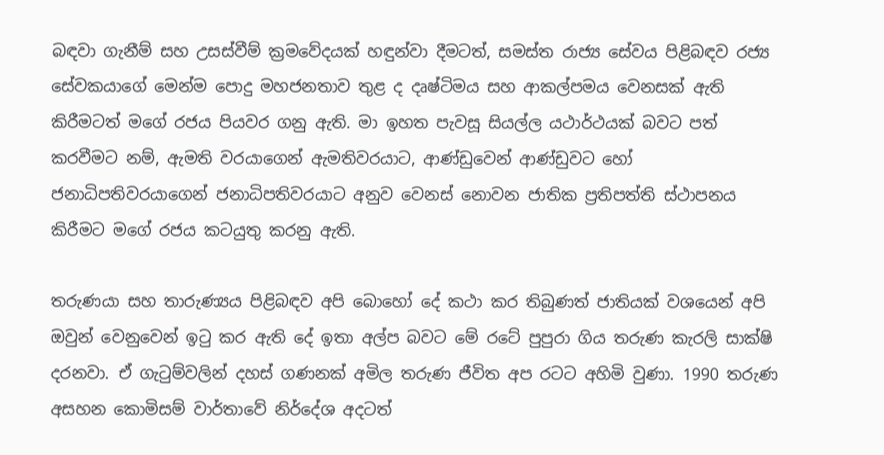බඳවා ගැනීම් සහ උසස්වීම් ක්‍රමවේදයක් හඳුන්වා දීමටත්, සමස්ත රාජ්‍ය සේවය පිළිබඳව රජ්‍ය සේවකයාගේ මෙන්ම පොදු මහජනතාව තුළ ද දෘෂ්ටිමය සහ ආකල්පමය වෙනසක් ඇති කිරීමටත් මගේ රජය පියවර ගනු ඇති. මා ඉහත පැවසූ සියල්ල යථාර්ථයක් බවට පත් කරවීමට නම්, ඇමති වරයාගෙන් ඇමතිවරයාට, ආණ්ඩුවෙන් ආණ්ඩුවට හෝ ජනාධිපතිවරයාගෙන් ජනාධිපතිවරයාට අනුව වෙනස් නොවන ජාතික ප්‍රතිපත්ති ස්ථාපනය කිරීමට මගේ රජය කටයුතු කරනු ඇති.

තරුණයා සහ තාරුණ්‍යය පිළිබඳව අපි බොහෝ දේ කථා කර තිබුණත් ජාතියක් වශයෙන් අපි ඔවුන් වෙනුවෙන් ඉටු කර ඇති දේ ඉතා අල්ප බවට මේ රටේ පුපුරා ගිය තරුණ කැරලි සාක්ෂි දරනවා. ඒ ගැටුම්වලින් දහස් ගණනක් අමිල තරුණ ජීවිත අප රටට අහිමි වුණා. 1990 තරුණ අසහන කොමිසම් වාර්තාවේ නිර්දේශ අදටත්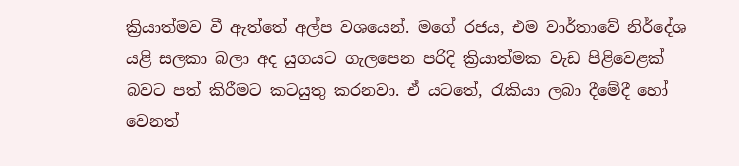ක්‍රියාත්මව වී ඇත්තේ අල්ප වශයෙන්. මගේ රජය, එම වාර්තාවේ නිර්දේශ යළි සලකා බලා අද යුගයට ගැලපෙන පරිදි ක්‍රියාත්මක වැඩ පිළිවෙළක් බවට පත් කිරීමට කටයුතු කරනවා. ඒ යටතේ, රැකියා ලබා දීමේදී හෝ වෙනත්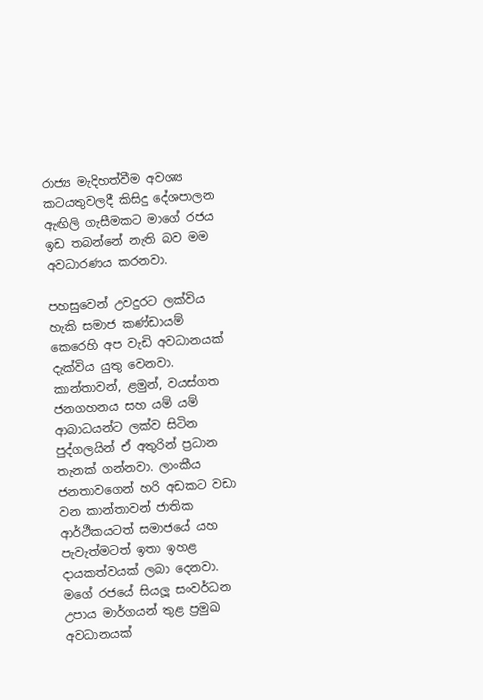රාජ්‍ය මැදිහත්වීම අවශ්‍ය කටයතුවලදී කිසිදු දේශපාලන ඇඟිලි ගැසීමකට මාගේ රජය ඉඩ තබන්නේ නැති බව මම අවධාරණය කරනවා.

පහසුවෙන් උවදුරට ලක්විය හැකි සමාජ කණ්ඩායම් කෙරෙහි අප වැඩි අවධානයක් දැක්විය යුතු වෙනවා. කාන්තාවන්, ළමුන්, වයස්ගත ජනගහනය සහ යම් යම් ආබාධයන්ට ලක්ව සිටින පුද්ගලයින් ඒ අතුරින් ප්‍රධාන තැනක් ගන්නවා. ලාංකීය ජනතාවගෙන් හරි අඩකට වඩා වන කාන්තාවන් ජාතික ආර්ථීකයටත් සමාජයේ යහ පැවැත්මටත් ඉතා ඉහළ දායකත්වයක් ලබා දෙනවා. මගේ රජයේ සියලූ සංවර්ධන උපාය මාර්ගයන් තුළ ප්‍රමුඛ අවධානයක්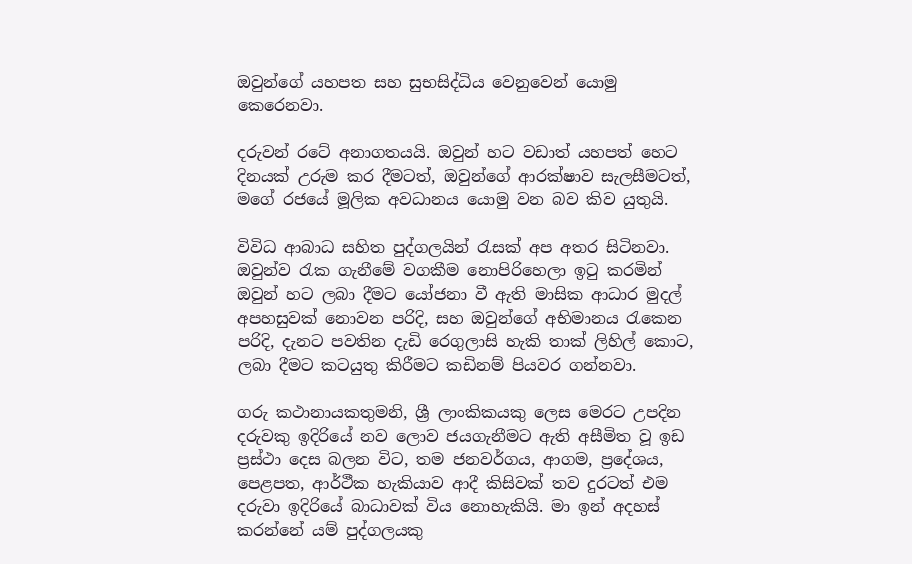ඔවුන්ගේ යහපත සහ සුභසිද්ධිය වෙනුවෙන් යොමු කෙරෙනවා.

දරුවන් රටේ අනාගතයයි. ඔවුන් හට වඩාත් යහපත් හෙට දිනයක් උරුම කර දීමටත්, ඔවුන්ගේ ආරක්ෂාව සැලසීමටත්,  මගේ රජයේ මූලික අවධානය යොමු වන බව කිව යුතුයි.

විවිධ ආබාධ සහිත පුද්ගලයින් රැසක් අප අතර සිටිනවා. ඔවුන්ව රැක ගැනීමේ වගකීම නොපිරිහෙලා ඉටු කරමින් ඔවුන් හට ලබා දීමට යෝජනා වී ඇති මාසික ආධාර මුදල් අපහසුවක් නොවන පරිදි, සහ ඔවුන්ගේ අභිමානය රැකෙන පරිදි, දැනට පවතින දැඩි රෙගුලාසි හැකි තාක් ලිහිල් කොට, ලබා දීමට කටයුතු කිරීමට කඩිනම් පියවර ගන්නවා.

ගරු කථානායකතුමනි, ශ්‍රී ලාංකිකයකු ලෙස මෙරට උපදින දරුවකු ඉදිරියේ නව ලොව ජයගැනීමට ඇති අසීමිත වූ ඉඩ ප්‍රස්ථා දෙස බලන විට, තම ජනවර්ගය, ආගම, ප්‍රදේශය, පෙළපත, ආර්ථීක හැකියාව ආදී කිසිවක් තව දුරටත් එම දරුවා ඉදිරියේ බාධාවක් විය නොහැකියි. මා ඉන් අදහස් කරන්නේ යම් පුද්ගලයකු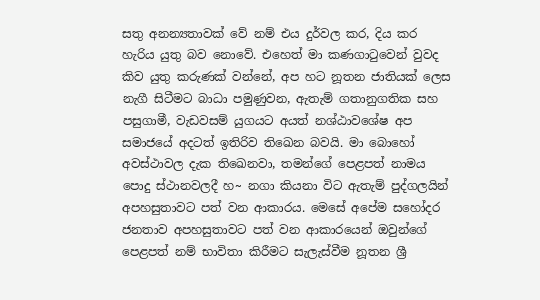සතු අනන්‍යතාවක් වේ නම් එය දුර්වල කර, දිය කර හැරිය යුතු බව නොවේ. එහෙත් මා කණගාටුවෙන් වුවද කිව යුතු කරුණක් වන්නේ, අප හට නූතන ජාතියක් ලෙස නැගී සිටීමට බාධා පමුණුවන, ඇතැම් ගතානුගතික සහ පසුගාමී, වැඩවසම් යුගයට අයත් නශ්ඨාවශේෂ අප සමාජයේ අදටත් ඉතිරිව තිඛෙන බවයි. මා බොහෝ අවස්ථාවල දැක තිඛෙනවා, තමන්ගේ පෙළපත් නාමය පොදු ස්ථානවලදී හ~ නගා කියනා විට ඇතැම් පුද්ගලයින් අපහසුතාවට පත් වන ආකාරය. මෙසේ අපේම සහෝදර ජනතාව අපහසුතාවට පත් වන ආකාරයෙන් ඔවුන්ගේ පෙළපත් නම් භාවිතා කිරීමට සැලැස්වීම නූතන ශ්‍රී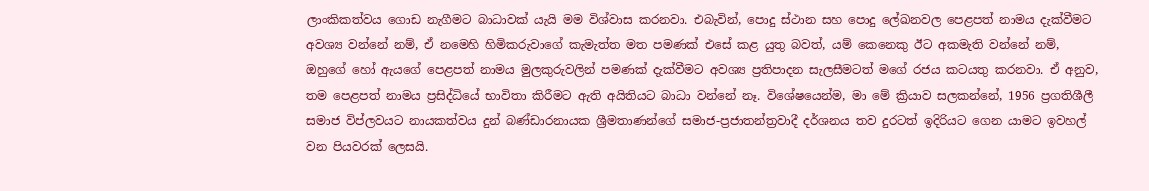ලාංකිකත්වය ගොඩ නැගීමට බාධාවක් යැයි මම විශ්වාස කරනවා. එබැවින්, පොදු ස්ථාන සහ පොදු ලේඛනවල පෙළපත් නාමය දැක්වීමට අවශ්‍ය වන්නේ නම්, ඒ නමෙහි හිමිකරුවාගේ කැමැත්ත මත පමණක් එසේ කළ යුතු බවත්, යම් කෙනෙකු ඊට අකමැති වන්නේ නම්, ඔහුගේ හෝ ඇයගේ පෙළපත් නාමය මුලකුරුවලින් පමණක් දැක්වීමට අවශ්‍ය ප්‍රතිපාදන සැලසීමටත් මගේ රජය කටයතු කරනවා. ඒ අනුව, තම පෙළපත් නාමය ප්‍රසිද්ධියේ භාවිතා කිරීමට ඇති අයිතියට බාධා වන්නේ නෑ. විශේෂයෙන්ම, මා මේ ක්‍රියාව සලකන්නේ, 1956 ප්‍රගතිශීලී සමාජ විප්ලවයට නායකත්වය දුන් බණ්ඩාරනායක ශ්‍රීමතාණන්ගේ සමාජ-ප්‍රජාතන්ත්‍රවාදී දර්ශනය තව දුරටත් ඉදිරියට ගෙන යාමට ඉවහල් වන පියවරක් ලෙසයි.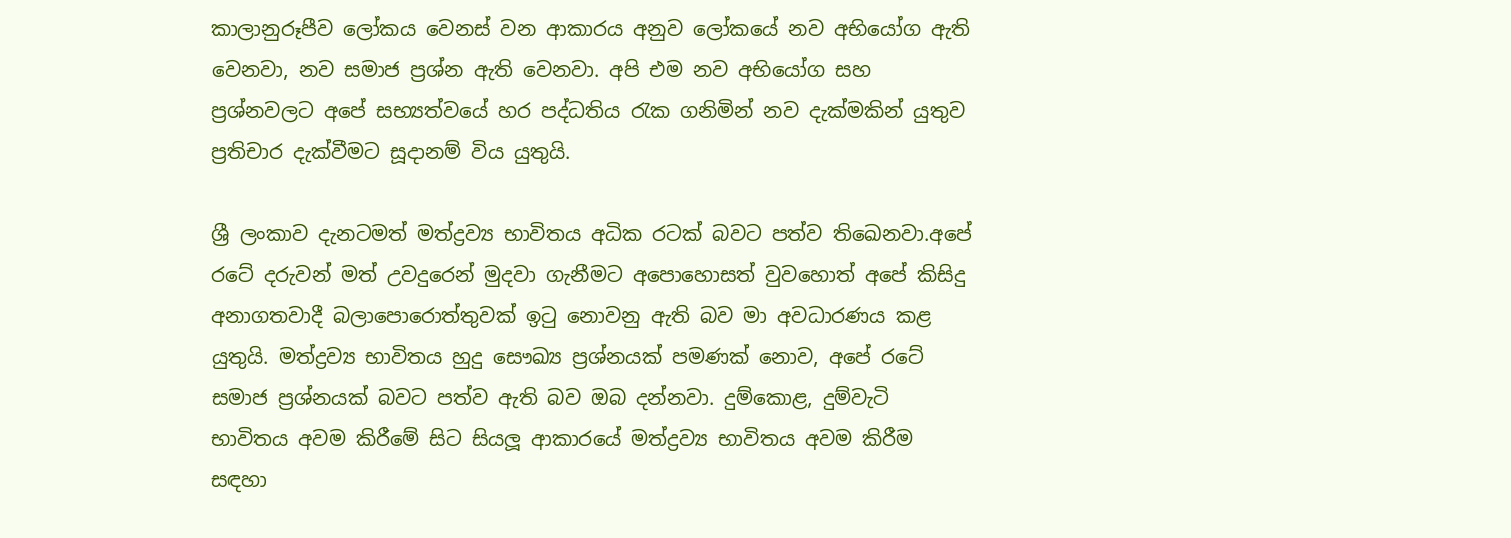කාලානුරූපීව ලෝකය වෙනස් වන ආකාරය අනුව ලෝකයේ නව අභියෝග ඇති වෙනවා, නව සමාජ ප්‍රශ්න ඇති වෙනවා. අපි එම නව අභියෝග සහ ප්‍රශ්නවලට අපේ සභ්‍යත්වයේ හර පද්ධතිය රැක ගනිමින් නව දැක්මකින් යුතුව ප්‍රතිචාර දැක්වීමට සූදානම් විය යුතුයි.

ශ්‍රී ලංකාව දැනටමත් මත්ද්‍රව්‍ය භාවිතය අධික රටක් බවට පත්ව තිඛෙනවා.අපේ රටේ දරුවන් මත් උවදුරෙන් මුදවා ගැනීමට අපොහොසත් වුවහොත් අපේ කිසිදු අනාගතවාදී බලාපොරොත්තුවක් ඉටු නොවනු ඇති බව මා අවධාරණය කළ යුතුයි. මත්ද්‍රව්‍ය භාවිතය හුදු සෞඛ්‍ය ප්‍රශ්නයක් පමණක් නොව, අපේ රටේ සමාජ ප්‍රශ්නයක් බවට පත්ව ඇති බව ඔබ දන්නවා. දුම්කොළ, දුම්වැටි භාවිතය අවම කිරීමේ සිට සියලූ ආකාරයේ මත්ද්‍රව්‍ය භාවිතය අවම කිරීම සඳහා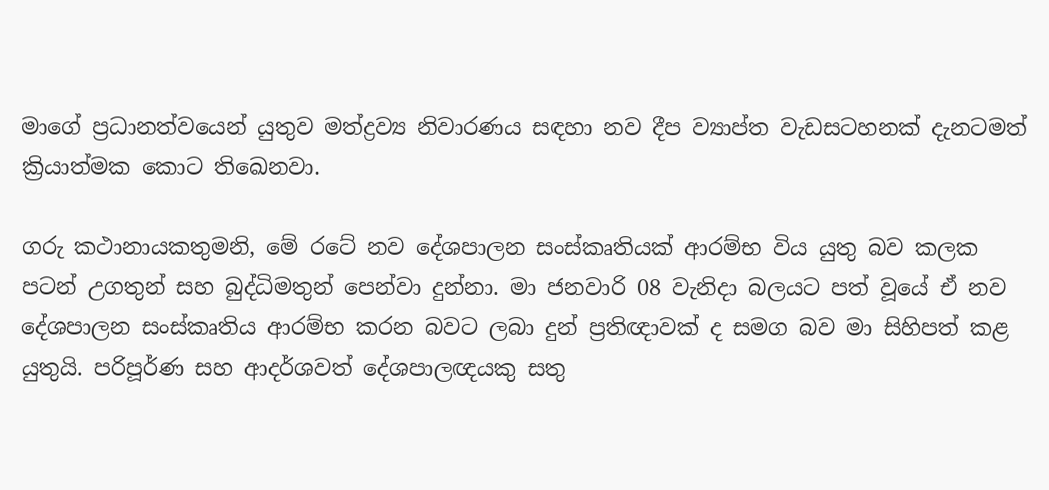මාගේ ප්‍රධානත්වයෙන් යුතුව මත්ද්‍රව්‍ය නිවාරණය සඳහා නව දීප ව්‍යාප්ත වැඩසටහනක් දැනටමත් ක්‍රියාත්මක කොට තිඛෙනවා.

ගරු කථානායකතුමනි, මේ රටේ නව දේශපාලන සංස්කෘතියක් ආරම්භ විය යුතු බව කලක පටන් උගතුන් සහ බුද්ධිමතුන් පෙන්වා දුන්නා. මා ජනවාරි 08 වැනිදා බලයට පත් වූයේ ඒ නව දේශපාලන සංස්කෘතිය ආරම්භ කරන බවට ලබා දුන් ප්‍රතිඥාවක් ද සමග බව මා සිහිපත් කළ යුතුයි. පරිපූර්ණ සහ ආදර්ශවත් දේශපාලඥයකු සතු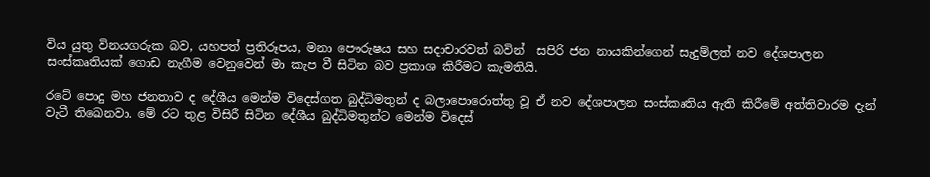විය යුතු විනයගරුක බව, යහපත් ප්‍රතිරූපය, මනා පෞරුෂය සහ සදාචාරවත් බවින්  සපිරි ජන නායකින්ගෙන් සැදුම්ලත් නව දේශපාලන සංස්කෘතියක් ගොඩ නැගීම වෙනුවෙන් මා කැප වී සිටින බව ප්‍රකාශ කිරීමට කැමතියි.

රටේ පොදු මහ ජනතාව ද දේශීය මෙන්ම විදෙස්ගත බුද්ධිමතුන් ද බලාපොරොත්තු වූ ඒ නව දේශපාලන සංස්කෘතිය ඇති කිරීමේ අත්තිවාරම දැන් වැටී තිඛෙනවා. මේ රට තුළ විසිරී සිටින දේශීය බුද්ධිමතුන්ට මෙන්ම විදෙස්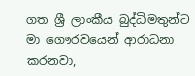ගත ශ්‍රී ලාංකීය බුද්ධිමතුන්ට මා ගෞරවයෙන් ආරාධනා කරනවා,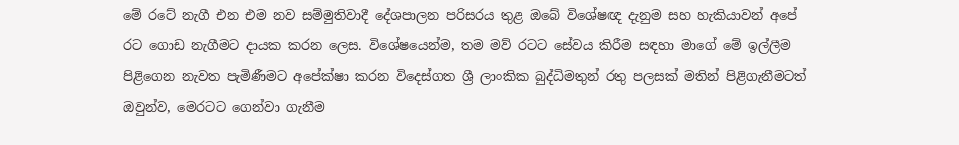මේ රටේ නැගී එන එම නව සම්මුතිවාදී දේශපාලන පරිසරය තුළ ඔබේ විශේෂඥ දැනුම සහ හැකියාවන් අපේ රට ගොඩ නැගීමට දායක කරන ලෙස. විශේෂයෙන්ම, තම මව් රටට සේවය කිරීම සඳහා මාගේ මේ ඉල්ලීම පිළිගෙන නැවත පැමිණීමට අපේක්ෂා කරන විදෙස්ගත ශ්‍රී ලාංකික බුද්ධිමතුන් රතු පලසක් මතින් පිළිගැනීමටත් ඔවුන්ව, මෙරටට ගෙන්වා ගැනීම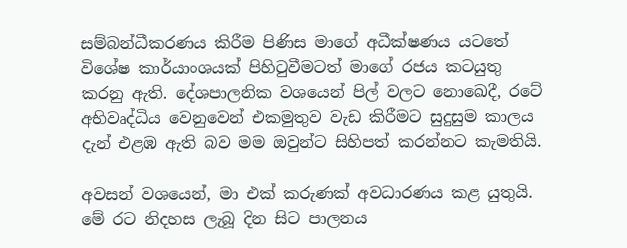සම්බන්ධීකරණය කිරීම පිණිස මාගේ අධීක්ෂණය යටතේ විශේෂ කාර්යාංශයක් පිහිටුවීමටත් මාගේ රජය කටයුතු කරනු ඇති. දේශපාලනික වශයෙන් පිල් වලට නොඛෙදී, රටේ අභිවෘද්ධිය වෙනුවෙන් එකමුතුව වැඩ කිරීමට සුදුසුම කාලය දැන් එළඹ ඇති බව මම ඔවුන්ට සිහිපත් කරන්නට කැමතියි.

අවසන් වශයෙන්, මා එක් කරුණක් අවධාරණය කළ යුතුයි. මේ රට නිදහස ලැබූ දින සිට පාලනය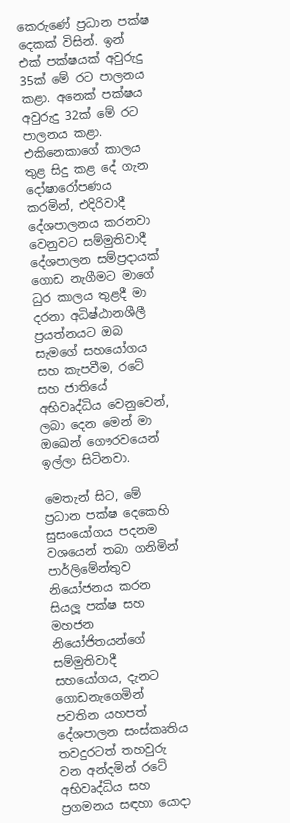කෙරුණේ ප්‍රධාන පක්ෂ දෙකක් විසින්. ඉන් එක් පක්ෂයක් අවුරුදු 35ක් මේ රට පාලනය කළා. අනෙක් පක්ෂය අවුරුදු 32ක් මේ රට පාලනය කළා. එකිනෙකාගේ කාලය තුළ සිදු කළ දේ ගැන දෝෂාරෝපණය කරමින්, එදිරිවාදී දේශපාලනය කරනවා වෙනුවට සම්මුතිවාදී දේශපාලන සම්ප්‍රදායක් ගොඩ නැගීමට මාගේ ධුර කාලය තුළදී මා දරනා අධිෂ්ඨානශීලී ප්‍රයත්නයට ඔබ සැමගේ සහයෝගය සහ කැපවීම, රටේ සහ ජාතියේ අභිවෘද්ධිය වෙනුවෙන්, ලබා දෙන මෙන් මා ඔඛෙන් ගෞරවයෙන් ඉල්ලා සිටිනවා.

මෙතැන් සිට, මේ ප්‍රධාන පක්ෂ දෙකෙහි සුසංයෝගය පදනම වශයෙන් තබා ගනිමින් පාර්ලිමේන්තුව නියෝජනය කරන සියලූ පක්ෂ සහ මහජන නියෝජිතයන්ගේ  සම්මුතිවාදී සහයෝගය, දැනට ගොඩනැගෙමින් පවතින යහපත් දේශපාලන සංස්කෘතිය තවදුරටත් තහවුරු වන අන්දමින් රටේ අභිවෘද්ධිය සහ ප්‍රගමනය සඳහා යොදා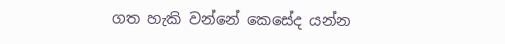ගත හැකි වන්නේ කෙසේද යන්න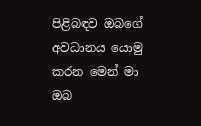පිළිබඳව ඔබගේ අවධානය යොමු කරන මෙන් මා ඔබ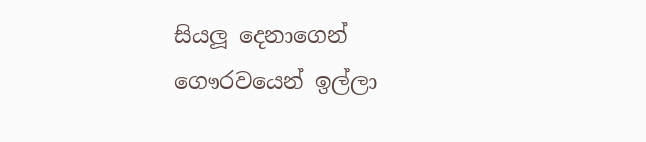සියලූ දෙනාගෙන් ගෞරවයෙන් ඉල්ලා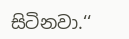සිටිනවා.‘‘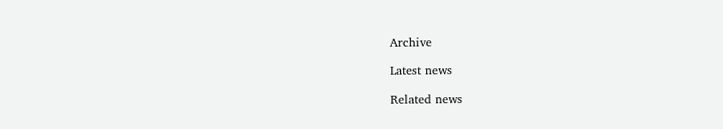Archive

Latest news

Related news